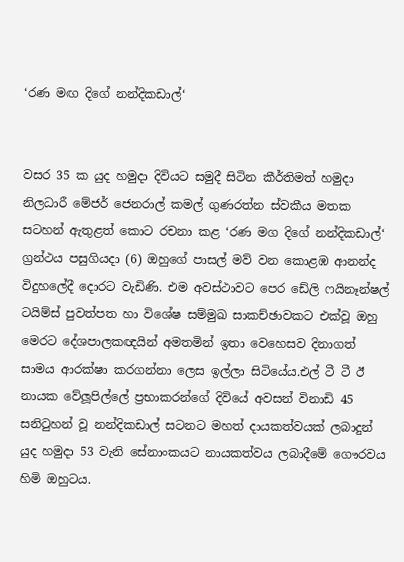‘රණ මඟ දිගේ නන්දිකඩාල්‘


වසර 35 ක යුද හමුදා දිවියට සමුදී සිටින කීර්තිමත් හමුදා නිලධාරී මේජර් ජෙනරාල් කමල් ගුණරත්න ස්වකීය මතක සටහන් ඇතුළත් කොට රචනා කළ ‘රණ මග දිගේ නන්දිකඩාල්‘ ග්‍රන්ථය පසුගියදා (6) ඔහුගේ පාසල් මව් වන කොළඹ ආනන්ද විදුහලේදී දොරට වැඩිණි. එම අවස්ථාවට පෙර ඩේලි ෆයිනෑන්ෂල් ටයිම්ස් පුවත්පත හා විශේෂ සම්මුඛ සාකච්ඡාවකට එක්වූ ඔහු මෙරට දේශපාලකඥයින් අමතමින් ඉතා වෙහෙසව දිනාගත් සාමය ආරක්ෂා කරගන්නා ලෙස ඉල්ලා සිටියේය.එල් ටී ටී ඊ නායක වේලූපිල්ලේ ප්‍රභාකරන්ගේ දිවියේ අවසන් විනාඩි 45 සනිටුහන් වූ නන්දිකඩාල් සටනට මහත් දායකත්වයක් ලබාදුන් යුද හමුදා 53 වැනි සේනාංකයට නායකත්වය ලබාදීමේ ගෞරවය හිමි ඔහුටය.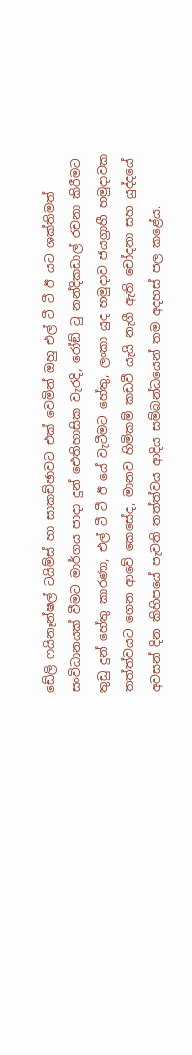ඩේලි ෆයිනෑන්ෂල් ටයිම්ස් හා සාකච්ඡාවට එක් වෙමින් ඔහු එල් ටී ටී ඊ යට ශක්තිමත් සංවිධානයක් වීමට මාර්ගය පාදා දුන් ඓතිහාසික වැරදි, රෝඞ් ටු නන්දිකඩාල් රචනා කිරීමට තුඩු දුන් හේතු කාරණා, එල් ටී ටී ඊ යේ වැටීමට හේතු, ලංකා යුද හමුදාව ජයග්‍රාහී හමුදාවක තත්ත්වයට ගෙන ආවේ කෙසේද, මානව හිමිකම් කඩවී යැයි නැගී ඇති චෝදනා සහ යුද්දයේ අවසන් දින කිහිපයේ පැවති තත්ත්වය ආදිය සම්බන්ධයෙන් තම අදහස් පල කළේය.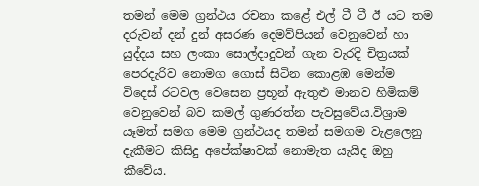තමන් මෙම ග්‍රන්ථය රචනා කළේ එල් ටී ටී ඊ යට තම දරුවන් දන් දුන් අසරණ දෙමව්පියන් වෙනුවෙන් හා යුද්දය සහ ලංකා සොල්දාදුවන් ගැන වැරදි චිත්‍රයක් පෙරදැරිව නොමග ගොස් සිටින කොළඹ මෙන්ම විදෙස් රටවල වෙසෙන ප්‍රභූන් ඇතුළු මානව හිමිකම් වෙනුවෙන් බව කමල් ගුණරත්න පැවසුවේය.විශ්‍රාම යෑමත් සමග මෙම ග්‍රන්ථයද තමන් සමගම වැළලෙනු දැකීමට කිසිදු අපේක්ෂාවක් නොමැත යැයිද ඔහු කීවේය.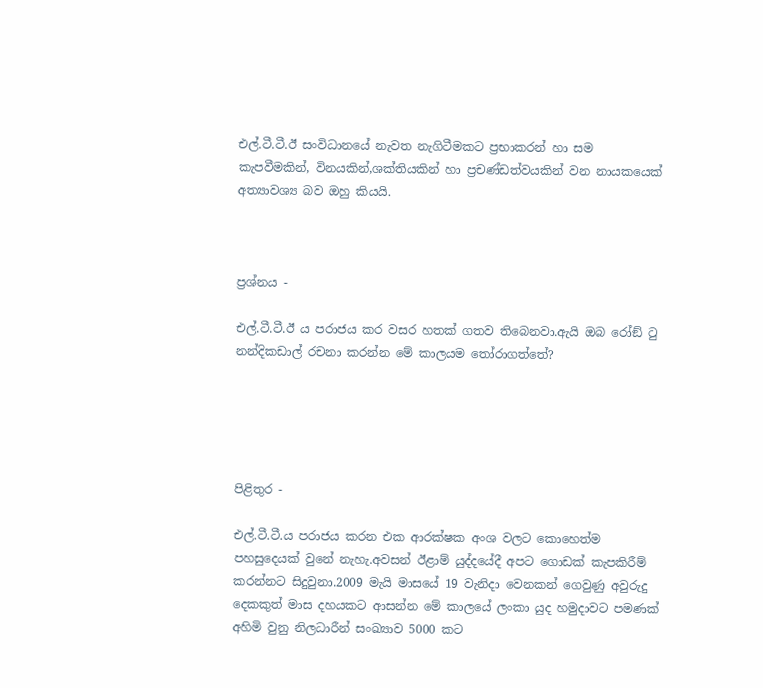එල්.ටී.ටී.ඊ සංවිධානයේ නැවත නැගිටීමකට ප්‍රභාකරන් හා සම කැපවීමකින්, විනයකින්,ශක්තියකින් හා ප්‍රචණ්ඩත්වයකින් වන නායකයෙක් අත්‍යාවශ්‍ය බව ඔහු කියයි.



ප්‍රශ්නය -

එල්.ටී.ටී.ඊ ය පරාජය කර වසර හතක් ගතව තිබෙනවා.ඇයි ඔබ රෝඞ් ටු නන්දිකඩාල් රචනා කරන්න මේ කාලයම තෝරාගත්තේ?





පිළිතුර -

එල්.ටී.ටී.ය පරාජය කරන එක ආරක්ෂක අංශ වලට කොහෙත්ම පහසුදෙයක් වුනේ නැහැ.අවසන් ඊළාම් යුද්දයේදී අපට ගොඩක් කැපකිරීම් කරන්නට සිදුවුනා.2009 මැයි මාසයේ 19 වැනිදා වෙනකන් ගෙවුණු අවුරුදු දෙකකුත් මාස දහයකට ආසන්න මේ කාලයේ ලංකා යුද හමුදාවට පමණක් අහිමි වුනු නිලධාරීන් සංඛ්‍යාව 5000 කට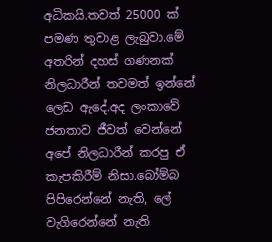අධිකයි.තවත් 25000 ක් පමණ තුවාළ ලැබුවා.මේ අතරින් දහස් ගණනක් නිලධාරීන් තවමත් ඉන්නේ ලෙඩ ඇදේ.අද ලංකාවේ ජනතාව ජීවත් වෙන්නේ අපේ නිලධාරීන් කරපු ඒ කැපකිරීම් නිසා.බෝම්බ පිපිරෙන්නේ නැති, ලේ වැගිරෙන්නේ නැති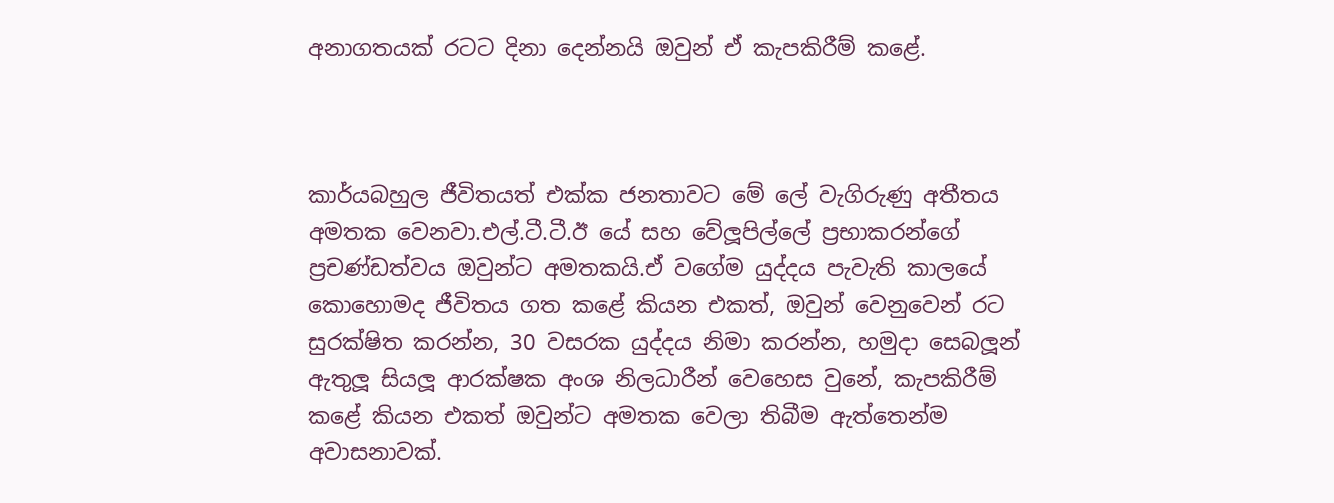අනාගතයක් රටට දිනා දෙන්නයි ඔවුන් ඒ කැපකිරීම් කළේ.



කාර්යබහුල ජීවිතයත් එක්ක ජනතාවට මේ ලේ වැගිරුණු අතීතය අමතක වෙනවා.එල්.ටී.ටී.ඊ යේ සහ වේලූපිල්ලේ ප්‍රභාකරන්ගේ ප්‍රචණ්ඩත්වය ඔවුන්ට අමතකයි.ඒ වගේම යුද්දය පැවැති කාලයේ කොහොමද ජීවිතය ගත කළේ කියන එකත්, ඔවුන් වෙනුවෙන් රට සුරක්ෂිත කරන්න, 30 වසරක යුද්දය නිමා කරන්න, හමුදා සෙබලූන් ඇතුලූ සියලූ ආරක්ෂක අංශ නිලධාරීන් වෙහෙස වුනේ, කැපකිරීම් කළේ කියන එකත් ඔවුන්ට අමතක වෙලා තිබීම ඇත්තෙන්ම අවාසනාවක්.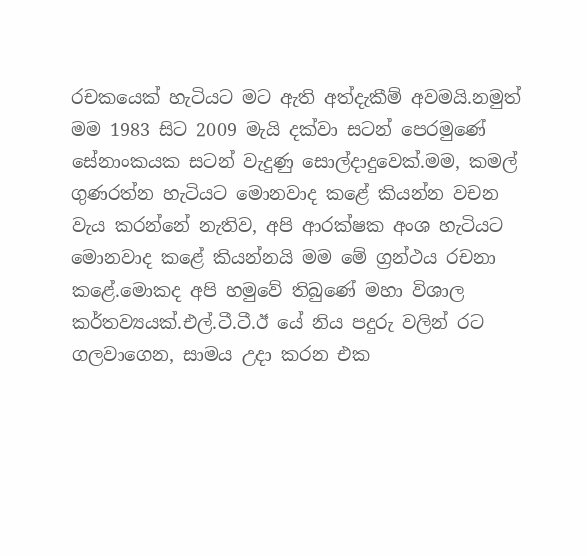රචකයෙක් හැටියට මට ඇති අත්දැකීම් අවමයි.නමුත් මම 1983 සිට 2009 මැයි දක්වා සටන් පෙරමුණේ සේනාංකයක සටන් වැදුණු සොල්දාදුවෙක්.මම, කමල් ගුණරත්න හැටියට මොනවාද කළේ කියන්න වචන වැය කරන්නේ නැතිව, අපි ආරක්ෂක අංශ හැටියට මොනවාද කළේ කියන්නයි මම මේ ග්‍රන්ථය රචනා කළේ.මොකද අපි හමුවේ තිබුණේ මහා විශාල කර්තව්‍යයක්.එල්.ටී.ටී.ඊ යේ නිය පදුරු වලින් රට ගලවාගෙන, සාමය උදා කරන එක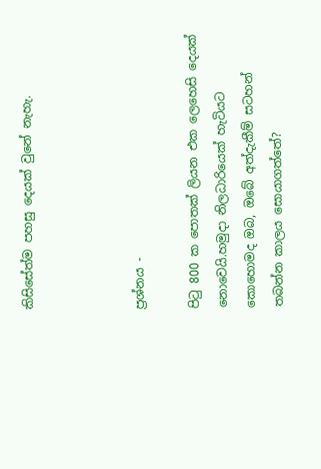කිසිසේත්ම පහසු දෙයක් වුනේ නැහැ.



ප්‍රශ්නය -

පිටු 800 ක පොතක් ලියන එක ලෙහෙසි දෙයක් නොවෙයි.හමුදා නිලධාරියෙක් හැටියට කොහොමද ඔබ, ඔබේ අත්දැකීම් සටහන් තබන්න කාලය සොයාගත්තේ?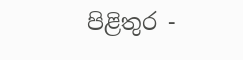පිළිතුර -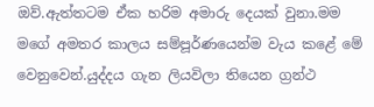ඔව්.ඇත්තටම ඒක හරිම අමාරු දෙයක් වුනා.මම මගේ අමතර කාලය සම්පූර්ණයෙන්ම වැය කළේ මේ වෙනුවෙන්.යුද්දය ගැන ලියවිලා තියෙන ග්‍රන්ථ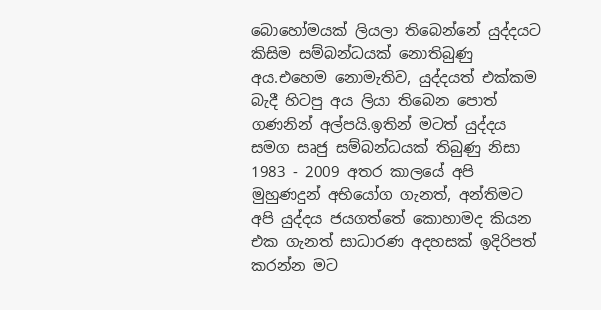බොහෝමයක් ලියලා තිබෙන්නේ යුද්දයට කිසිම සම්බන්ධයක් නොතිබුණු අය.එහෙම නොමැතිව, යුද්දයත් එක්කම බැදී හිටපු අය ලියා තිබෙන පොත් ගණනින් අල්පයි.ඉතින් මටත් යුද්දය සමග සෘජු සම්බන්ධයක් තිබුණු නිසා 1983 - 2009 අතර කාලයේ අපි මුහුණදුන් අභියෝග ගැනත්, අන්තිමට අපි යුද්දය ජයගත්තේ කොහාමද කියන එක ගැනත් සාධාරණ අදහසක් ඉදිරිපත් කරන්න මට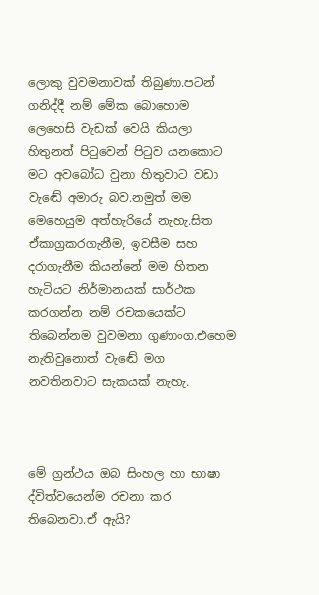ලොකු වුවමනාවක් තිබුණා.පටන් ගනිද්දී නම් මේක බොහොම ලෙහෙසි වැඩක් වෙයි කියලා හිතුනත් පිටුවෙන් පිටුව යනකොට මට අවබෝධ වුනා හිතුවාට වඩා වැඬේ අමාරු බව.නමුත් මම මෙහෙයුම අත්හැරියේ නැහැ.සිත ඒකාග්‍රකරගැනීම, ඉවසීම සහ දරාගැනීම කියන්නේ මම හිතන හැටියට නිර්මානයක් සාර්ථක කරගන්න නම් රචකයෙක්ට තිබෙන්නම වුවමනා ගුණාංග.එහෙම නැතිවුනොත් වැඬේ මග නවතිනවාට සැකයක් නැහැ.



මේ ග්‍රන්ථය ඔබ සිංහල හා භාෂා ද්විත්වයෙන්ම රචනා කර තිබෙනවා.ඒ ඇයි?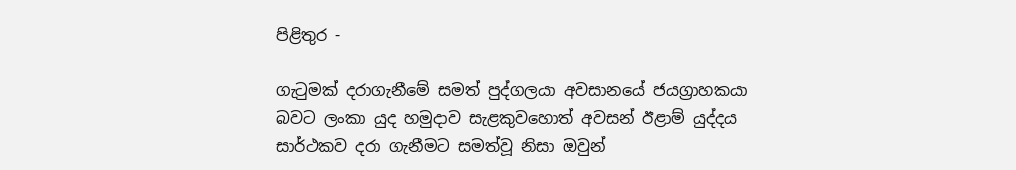පිළිතුර -

ගැටුමක් දරාගැනීමේ සමත් පුද්ගලයා අවසානයේ ජයග්‍රාහකයා බවට ලංකා යුද හමුදාව සැළකුවහොත් අවසන් ඊළාම් යුද්දය සාර්ථකව දරා ගැනීමට සමත්වූ නිසා ඔවුන්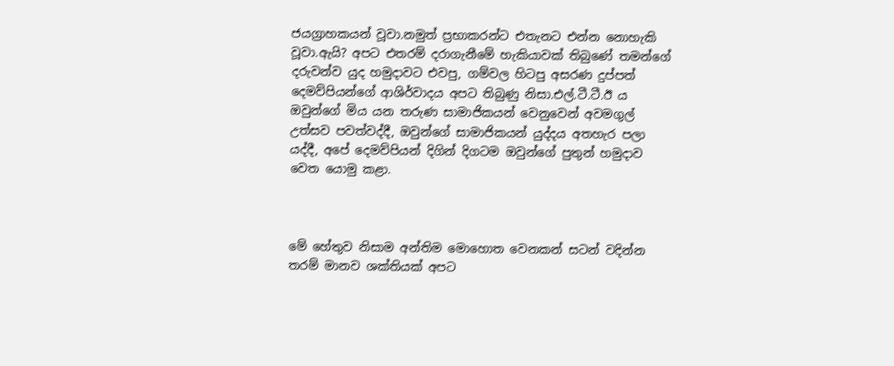ජයග්‍රාහකයන් වූවා.නමුත් ප්‍රභාකරන්ට එතැනට එන්න නොහැකි වූවා.ඇයි? අපට එතරම් දරාගැනීමේ හැකියාවක් තිබුණේ තමන්ගේ දරුවන්ව යුද හමුදාවට එවපු, ගම්වල හිටපු අසරණ දුප්පත් දෙමව්පියන්ගේ ආශිර්වාදය අපට තිබුණු නිසා.එල්.ටී.ටී.ඊ ය ඔවුන්ගේ මිය යන තරුණ සාමාජිකයන් වෙනුවෙන් අවමගුල් උත්සව පවත්වද්දී, ඔවුන්ගේ සාමාජිකයන් යුද්දය අතහැර පලා යද්දී, අපේ දෙමව්පියන් දිගින් දිගටම ඔවුන්ගේ පුතුන් හමුදාව වෙත යොමු කළා.



මේ හේතුව නිසාම අන්තිම මොහොත වෙනකන් සටන් වදින්න තරම් මානව ශක්තියක් අපට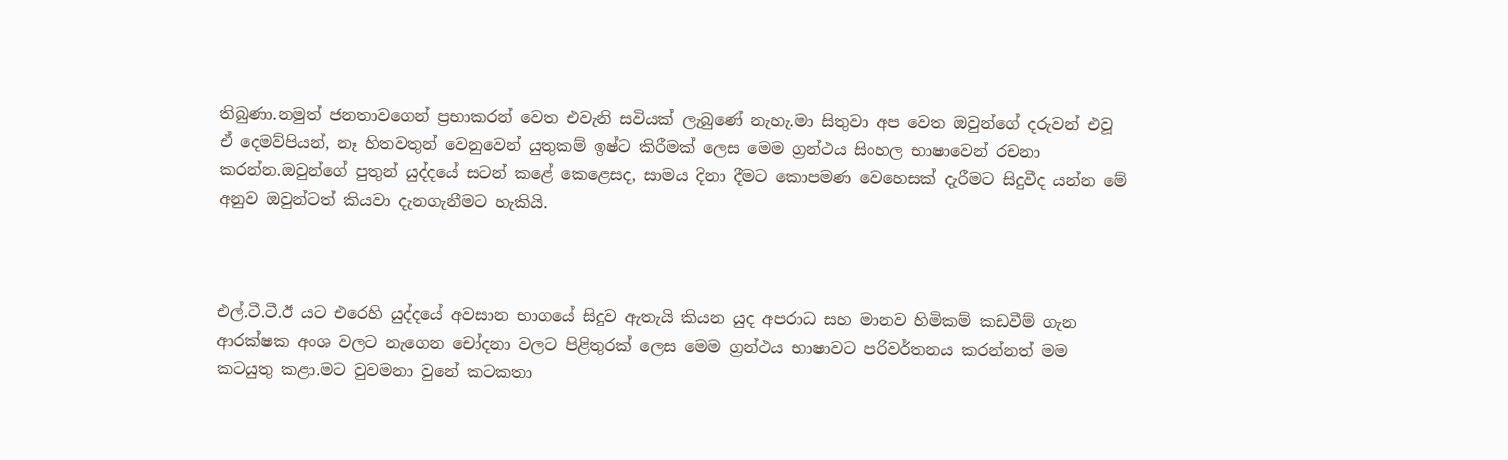තිබුණා.නමුත් ජනතාවගෙන් ප්‍රභාකරන් වෙත එවැනි සවියක් ලැබුණේ නැහැ.මා සිතුවා අප වෙත ඔවුන්ගේ දරුවන් එවූ ඒ දෙමව්පියන්, නෑ හිතවතුන් වෙනුවෙන් යුතුකම් ඉෂ්ට කිරීමක් ලෙස මෙම ග්‍රන්ථය සිංහල භාෂාවෙන් රචනා කරන්න.ඔවුන්ගේ පුතුන් යුද්දයේ සටන් කළේ කෙළෙසද, සාමය දිනා දීමට කොපමණ වෙහෙසක් දැරීමට සිදුවීද යන්න මේ අනුව ඔවුන්ටත් කියවා දැනගැනීමට හැකියි.



එල්.ටී.ටී.ඊ යට එරෙහි යුද්දයේ අවසාන භාගයේ සිදුව ඇතැයි කියන යුද අපරාධ සහ මානව හිමිකම් කඩවීම් ගැන ආරක්ෂක අංශ වලට නැගෙන චෝදනා වලට පිළිතුරක් ලෙස මෙම ග්‍රන්ථය භාෂාවට පරිවර්තනය කරන්නත් මම කටයුතු කළා.මට වුවමනා වුනේ කටකතා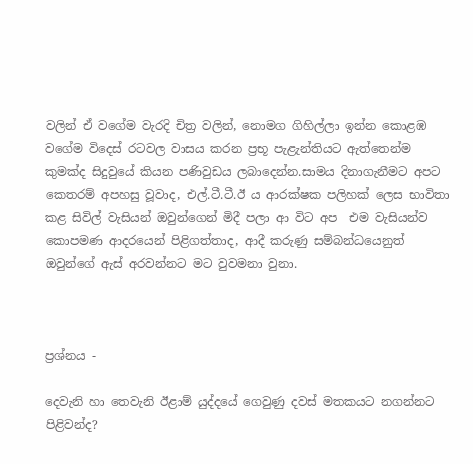වලින් ඒ වගේම වැරදි චිත්‍ර වලින්, නොමග ගිහිල්ලා ඉන්න කොළඹ වගේම විදෙස් රටවල වාසය කරන ප්‍රභූ පැළැන්තියට ඇත්තෙන්ම කුමක්ද සිදුවුයේ කියන පණිවුඩය ලබාදෙන්න.සාමය දිනාගැනීමට අපට කෙතරම් අපහසු වූවාද, එල්.ටී.ටී.ඊ ය ආරක්ෂක පලිහක් ලෙස භාවිතා කළ සිවිල් වැසියන් ඔවුන්ගෙන් මිදී පලා ආ විට අප  එම වැසියන්ව කොපමණ ආදරයෙන් පිළිගත්තාද, ආදී කරුණු සම්බන්ධයෙනුත් ඔවුන්ගේ ඇස් අරවන්නට මට වුවමනා වුනා.



ප්‍රශ්නය -

දෙවැනි හා තෙවැනි ඊළාම් යුද්දයේ ගෙවුණු දවස් මතකයට නගන්නට පිළිවන්ද?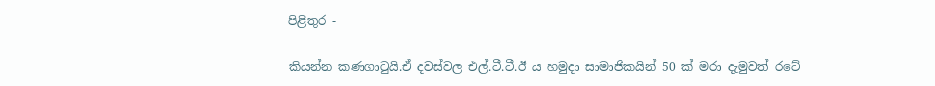පිළිතුර -

කියන්න කණගාටුයි.ඒ දවස්වල එල්.ටී.ටී.ඊ ය හමුදා සාමාජිකයින් 50 ක් මරා දැමුවත් රටේ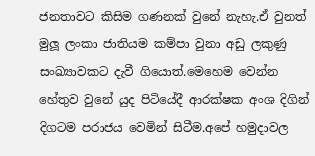ජනතාවට කිසිම ගණනක් වුනේ නැහැ.ඒ වුනත් මුලූ ලංකා ජාතියම කම්පා වුනා අඩු ලකුණු සංඛ්‍යාවකට දැවී ගියොත්.මෙහෙම වෙන්න හේතුව වුනේ යුද පිටියේදී ආරක්ෂක අංශ දිගින් දිගටම පරාජය වෙමින් සිටීම.අපේ හමුදාවල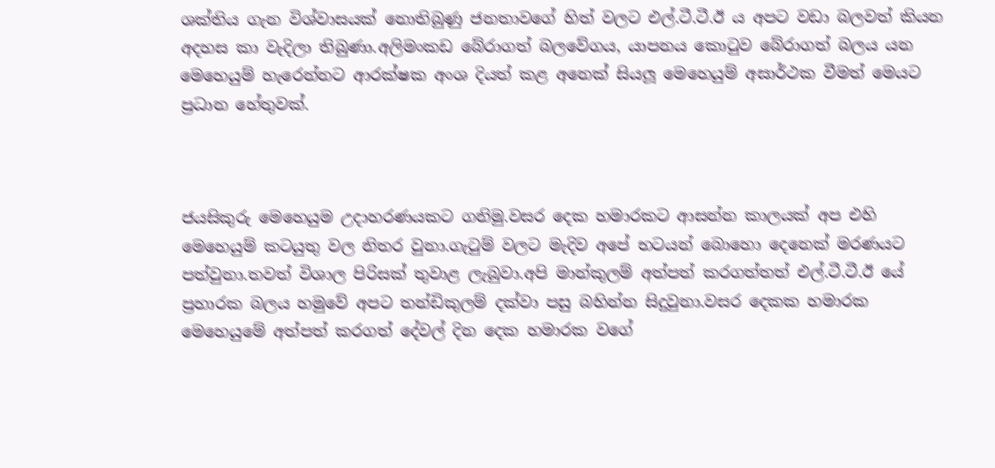ශක්තිය ගැන විශ්වාසයක් නොතිබුණු ජනතාවගේ හිත් වලට එල්.ටී.ටී.ඊ ය අපට වඩා බලවත් කියන අදහස කා වැදිලා තිබුණා.අලිමංකඩ බේරාගත් බලවේගය, යාපනය කොටුව බේරාගත් බලය යන මෙහෙයුම් හැරෙන්නට ආරක්ෂක අංශ දියත් කළ අනෙක් සියලූ මෙහෙයුම් අසාර්ථක වීමත් මෙයට ප්‍රධාන හේතුවක්.



ජයසිකුරු මෙහෙයුම උදාහරණයකට ගනිමු.වසර දෙක හමාරකට ආසන්න කාලයක් අප එහි මෙහෙයුම් කටයුතු වල නිතර වුනා.ගැටුම් වලට මැදිව අපේ භටයන් බොහො දෙනෙක් මරණයට පත්වුනා.තවත් විශාල පිරිසක් තුවාළ ලැබුවා.අපි මාන්කුලම් අත්පත් කරගත්තත් එල්.ටී.ටී.ඊ යේ ප්‍රහාරක බලය හමුවේ අපට තන්ඩිකුලම් දක්වා පසු බහින්න සිදුවුනා.වසර දෙකක හමාරක මෙහෙයුමේ අත්පත් කරගත් දේවල් දින දෙක හමාරක වගේ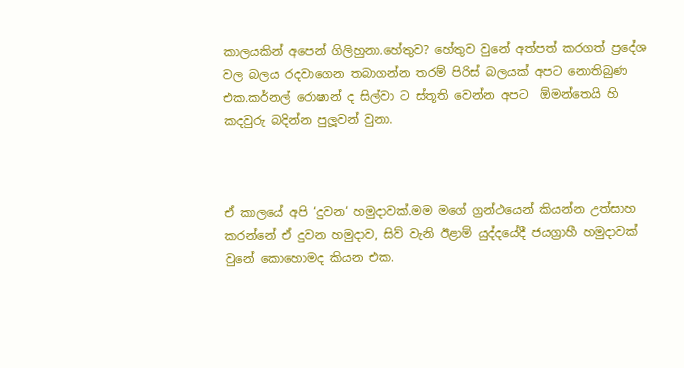කාලයකින් අපෙන් ගිලිහුනා.හේතුව? හේතුව වුනේ අත්පත් කරගත් ප්‍රදේශ වල බලය රදවාගෙන තබාගන්න තරම් පිරිස් බලයක් අපට නොතිබුණ එක.කර්නල් රොෂාන් ද සිල්වා ට ස්තූති වෙන්න අපට  ඕමන්තෙයි හි කදවුරු බදින්න පුලූවන් වුනා.



ඒ කාලයේ අපි ‘දුවන‘ හමුදාවක්.මම මගේ ග්‍රන්ථයෙන් කියන්න උත්සාහ කරන්නේ ඒ දුවන හමුදාව, සිව් වැනි ඊළාම් යුද්දයේදී ජයග්‍රාහී හමුදාවක් වුනේ කොහොමද කියන එක.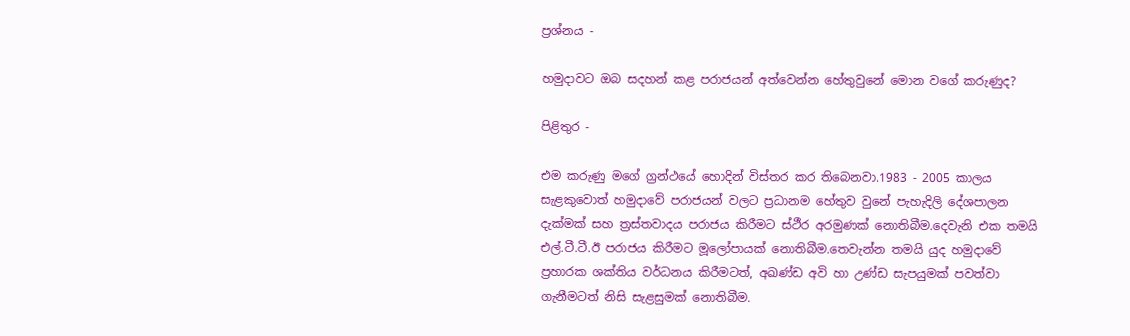ප්‍රශ්නය -

හමුදාවට ඔබ සදහන් කළ පරාජයන් අත්වෙන්න හේතුවුනේ මොන වගේ කරුණුද?

පිළිතුර -

එම කරුණු මගේ ග්‍රන්ථයේ හොදින් විස්තර කර තිබෙනවා.1983 - 2005 කාලය සැළකුවොත් හමුදාවේ පරාජයන් වලට ප්‍රධානම හේතුව වුනේ පැහැදිලි දේශපාලන දැක්මක් සහ ත්‍රස්තවාදය පරාජය කිරීමට ස්ථීර අරමුණක් නොතිබීම.දෙවැනි එක තමයි එල්.ටී.ටී.ඊ පරාජය කිරීමට මූලෝපායක් නොතිබීම.තෙවැන්න තමයි යුද හමුදාවේ ප්‍රහාරක ශක්තිය වර්ධනය කිරීමටත්, අඛණ්ඩ අවි හා උණ්ඩ සැපයුමක් පවත්වා ගැනීමටත් නිසි සැළසුමක් නොතිබීම.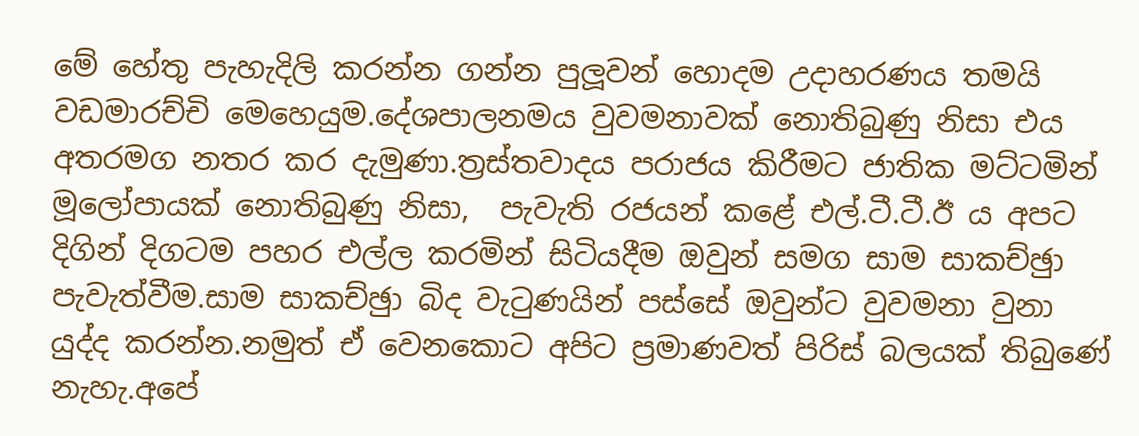මේ හේතු පැහැදිලි කරන්න ගන්න පුලූවන් හොදම උදාහරණය තමයි වඩමාරච්චි මෙහෙයුම.දේශපාලනමය වුවමනාවක් නොතිබුණු නිසා එය අතරමග නතර කර දැමුණා.ත්‍රස්තවාදය පරාජය කිරීමට ජාතික මට්ටමින් මූලෝපායක් නොතිබුණු නිසා,  පැවැති රජයන් කළේ එල්.ටී.ටී.ඊ ය අපට දිගින් දිගටම පහර එල්ල කරමින් සිටියදීම ඔවුන් සමග සාම සාකච්ඡුා පැවැත්වීම.සාම සාකච්ඡුා බිද වැටුණයින් පස්සේ ඔවුන්ට වුවමනා වුනා යුද්ද කරන්න.නමුත් ඒ වෙනකොට අපිට ප්‍රමාණවත් පිරිස් බලයක් තිබුණේ නැහැ.අපේ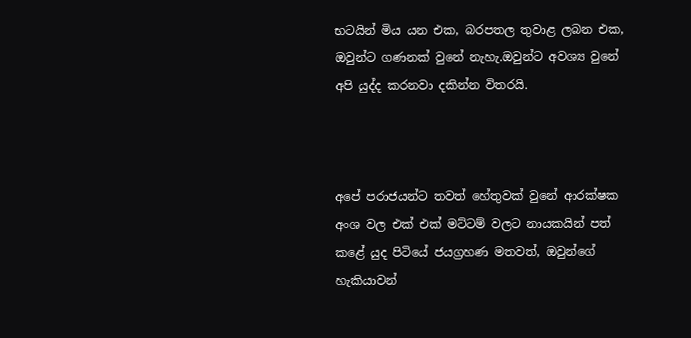භටයින් මිය යන එක, බරපතල තුවාළ ලබන එක, ඔවුන්ට ගණනක් වුනේ නැහැ.ඔවුන්ට අවශ්‍ය වුනේ අපි යුද්ද කරනවා දකින්න විතරයි.



අපේ පරාජයන්ට තවත් හේතුවක් වුනේ ආරක්ෂක අංශ වල එක් එක් මට්ටම් වලට නායකයින් පත් කළේ යුද පිටියේ ජයග්‍රහණ මතවත්, ඔවුන්ගේ හැකියාවන්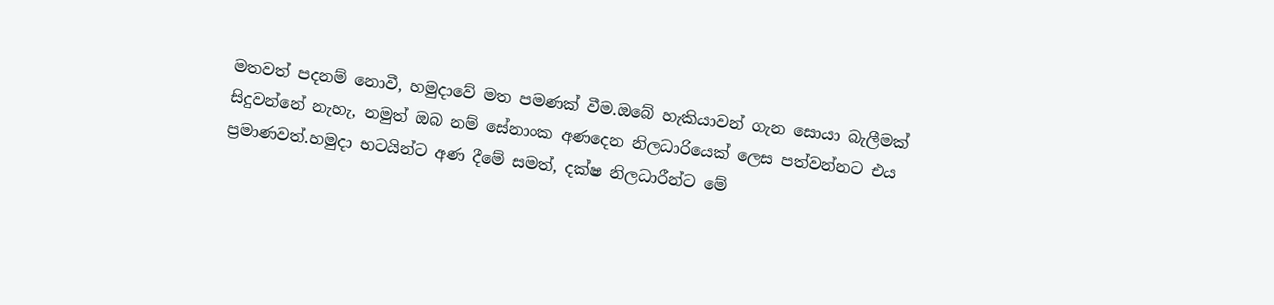මතවත් පදනම් නොවී, හමුදාවේ මත පමණක් වීම.ඔබේ හැකියාවන් ගැන සොයා බැලීමක් සිදුවන්නේ නැහැ, නමුත් ඔබ නම් සේනාංක අණදෙන නිලධාරියෙක් ලෙස පත්වන්නට එය ප්‍රමාණවත්.හමුදා භටයින්ට අණ දීමේ සමත්, දක්ෂ නිලධාරීන්ට මේ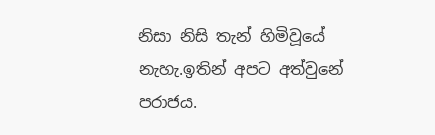නිසා නිසි තැන් හිමිවූයේ නැහැ.ඉතින් අපට අත්වුනේ පරාජය.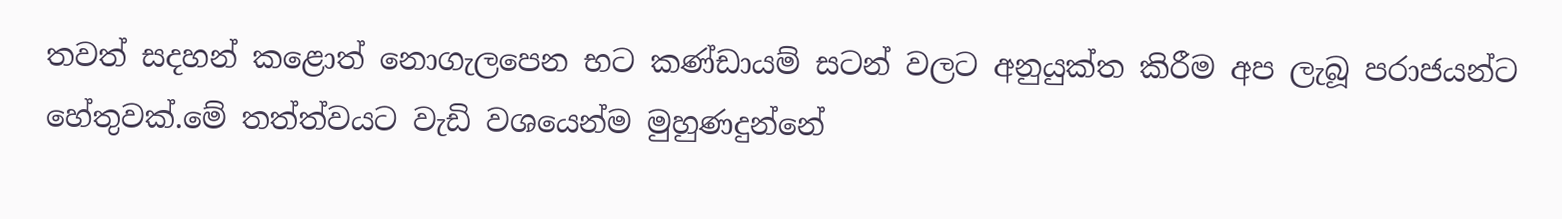තවත් සදහන් කළොත් නොගැලපෙන භට කණ්ඩායම් සටන් වලට අනුයුක්ත කිරීම අප ලැබූ පරාජයන්ට හේතුවක්.මේ තත්ත්වයට වැඩි වශයෙන්ම මුහුණදුන්නේ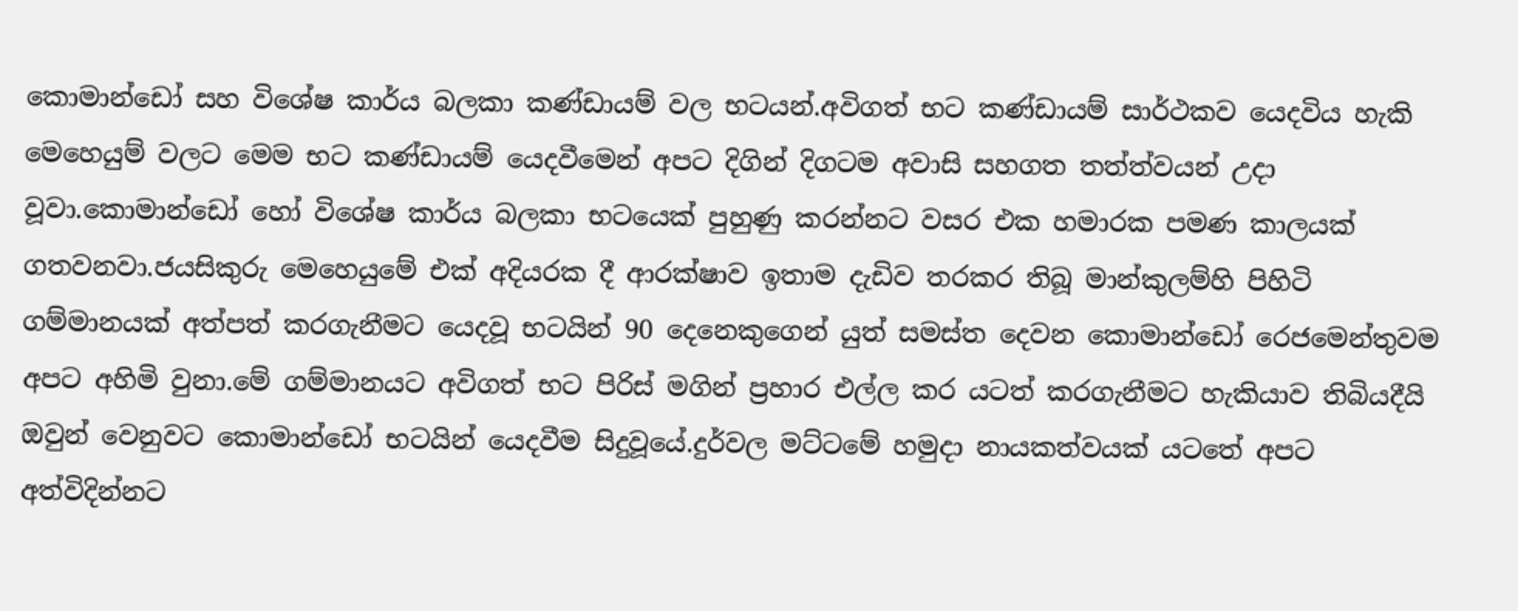කොමාන්ඩෝ සහ විශේෂ කාර්ය බලකා කණ්ඩායම් වල භටයන්.අවිගත් භට කණ්ඩායම් සාර්ථකව යෙදවිය හැකි මෙහෙයුම් වලට මෙම භට කණ්ඩායම් යෙදවීමෙන් අපට දිගින් දිගටම අවාසි සහගත තත්ත්වයන් උදා වූවා.කොමාන්ඩෝ හෝ විශේෂ කාර්ය බලකා භටයෙක් පුහුණු කරන්නට වසර එක හමාරක පමණ කාලයක් ගතවනවා.ජයසිකුරු මෙහෙයුමේ එක් අදියරක දී ආරක්ෂාව ඉතාම දැඩිව තරකර තිබූ මාන්කුලම්හි පිහිටි ගම්මානයක් අත්පත් කරගැනීමට යෙදවූ භටයින් 90 දෙනෙකුගෙන් යුත් සමස්ත දෙවන කොමාන්ඩෝ රෙජමෙන්තුවම අපට අහිමි වුනා.මේ ගම්මානයට අවිගත් භට පිරිස් මගින් ප්‍රහාර එල්ල කර යටත් කරගැනීමට හැකියාව තිබියදීයි ඔවුන් වෙනුවට කොමාන්ඩෝ භටයින් යෙදවීම සිදුවූයේ.දුර්වල මට්ටමේ හමුදා නායකත්වයක් යටතේ අපට අත්විදින්නට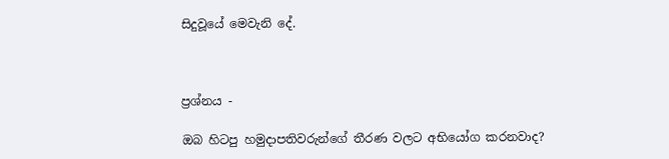සිදුවූයේ මෙවැනි දේ.



ප්‍රශ්නය -

ඔබ හිටපු හමුදාපතිවරුන්ගේ තීරණ වලට අභියෝග කරනවාද?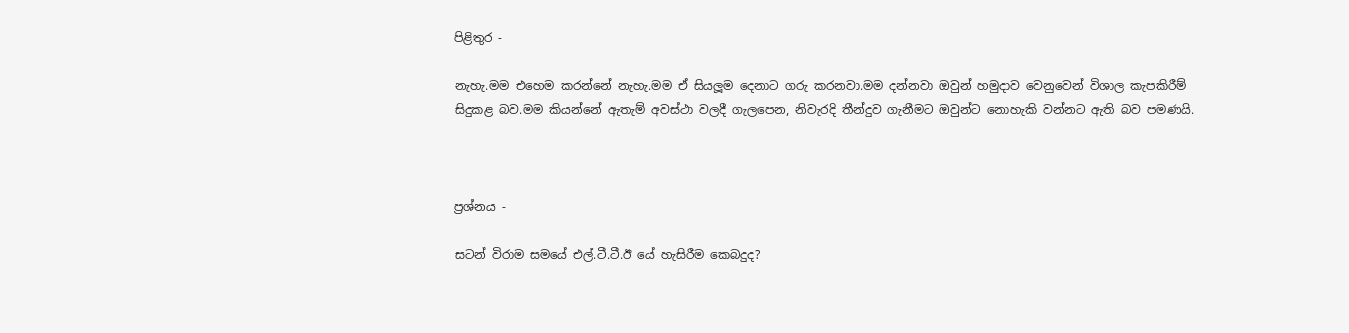පිළිතුර -

නැහැ.මම එහෙම කරන්නේ නැහැ.මම ඒ සියලූම දෙනාට ගරු කරනවා.මම දන්නවා ඔවුන් හමුදාව වෙනුවෙන් විශාල කැපකිරීම් සිදුකළ බව.මම කියන්නේ ඇතැම් අවස්ථා වලදී ගැලපෙන, නිවැරදි තීන්දුව ගැනීමට ඔවුන්ට නොහැකි වන්නට ඇති බව පමණයි.



ප්‍රශ්නය -

සටන් විරාම සමයේ එල්.ටී.ටී.ඊ යේ හැසිරීම කෙබදුද?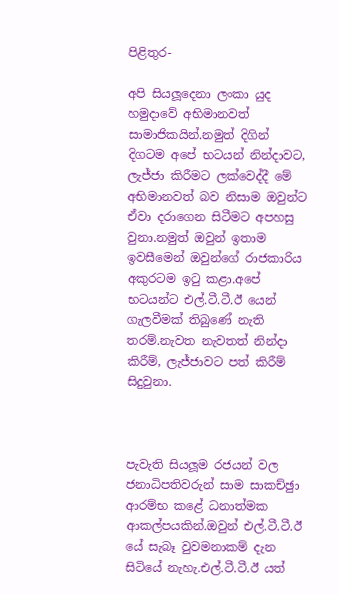පිළිතුර-

අපි සියලූදෙනා ලංකා යුද හමුදාවේ අභිමානවත් සාමාජිකයින්.නමුත් දිගින් දිගටම අපේ භටයන් නින්දාවට, ලැජ්ජා කිරීමට ලක්වෙද්දී මේ අභිමානවත් බව නිසාම ඔවුන්ට ඒවා දරාගෙන සිටීමට අපහසු වුනා.නමුත් ඔවුන් ඉතාම ඉවසීමෙන් ඔවුන්ගේ රාජකාරිය අකුරටම ඉටු කළා.අපේ භටයන්ට එල්.ටී.ටී.ඊ යෙන් ගැලවීමක් තිබුණේ නැති තරම්.නැවත නැවතත් නින්දා කිරීම්, ලැජ්ජාවට පත් කිරීම් සිදුවුනා.



පැවැති සියලූම රජයන් වල ජනාධිපතිවරුන් සාම සාකච්ඡුා ආරම්භ කළේ ධනාත්මක ආකල්පයකින්.ඔවුන් එල්.ටී.ටී.ඊ යේ සැබෑ වුවමනාකම් දැන සිටියේ නැහැ.එල්.ටී.ටී.ඊ යත්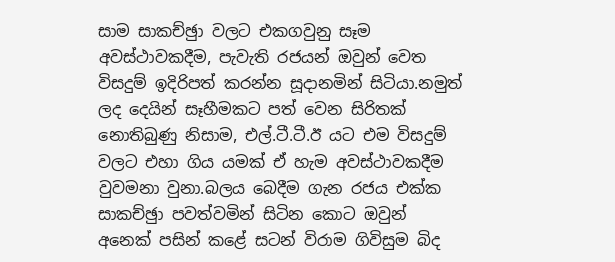සාම සාකච්ඡුා වලට එකගවුනු සෑම අවස්ථාවකදීම, පැවැති රජයන් ඔවුන් වෙත විසදුම් ඉදිරිපත් කරන්න සූදානමින් සිටියා.නමුත් ලද දෙයින් සෑහීමකට පත් වෙන සිරිතක් නොතිබුණු නිසාම, එල්.ටී.ටී.ඊ යට එම විසදුම් වලට එහා ගිය යමක් ඒ හැම අවස්ථාවකදීම වුවමනා වුනා.බලය බෙදීම ගැන රජය එක්ක සාකච්ඡුා පවත්වමින් සිටින කොට ඔවුන් අනෙක් පසින් කළේ සටන් විරාම ගිවිසුම බිද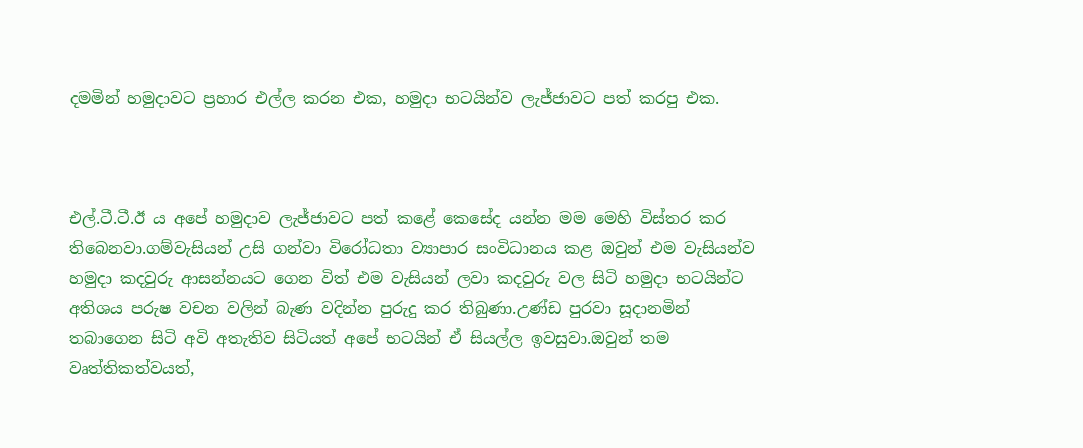දමමින් හමුදාවට ප්‍රහාර එල්ල කරන එක, හමුදා භටයින්ව ලැජ්ජාවට පත් කරපු එක.



එල්.ටී.ටී.ඊ ය අපේ හමුදාව ලැජ්ජාවට පත් කළේ කෙසේද යන්න මම මෙහි විස්තර කර තිබෙනවා.ගම්වැසියන් උසි ගන්වා විරෝධතා ව්‍යාපාර සංවිධානය කළ ඔවුන් එම වැසියන්ව හමුදා කදවුරු ආසන්නයට ගෙන විත් එම වැසියන් ලවා කදවුරු වල සිටි හමුදා භටයින්ට අතිශය පරුෂ වචන වලින් බැණ වදින්න පුරුදු කර තිබුණා.උණ්ඩ පුරවා සූදානමින් තබාගෙන සිටි අවි අතැතිව සිටියත් අපේ භටයින් ඒ සියල්ල ඉවසුවා.ඔවුන් තම වෘත්තිකත්වයත්,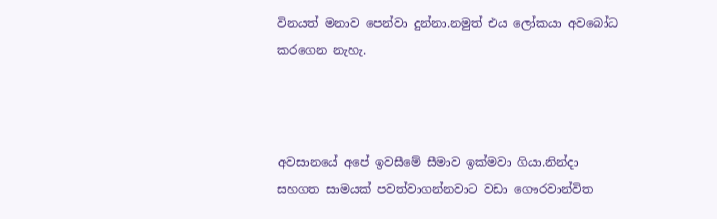විනයත් මනාව පෙන්වා දුන්නා.නමුත් එය ලෝකයා අවබෝධ කරගෙන නැහැ.



අවසානයේ අපේ ඉවසීමේ සීමාව ඉක්මවා ගියා.නින්දා සහගත සාමයක් පවත්වාගන්නවාට වඩා ගෞරවාන්විත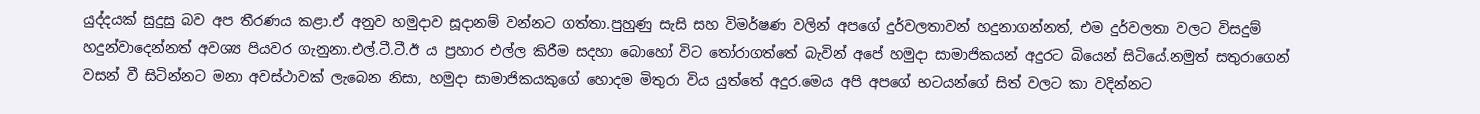යුද්දයක් සුදුසු බව අප තීරණය කළා.ඒ අනුව හමුදාව සූදානම් වන්නට ගත්තා.පුහුණු සැසි සහ විමර්ෂණ වලින් අපගේ දුර්වලතාවන් හදුනාගන්නත්, එම දුර්වලතා වලට විසදුම් හදුන්වාදෙන්නත් අවශ්‍ය පියවර ගැනුනා.එල්.ටී.ටී.ඊ ය ප්‍රහාර එල්ල කිරීම සදහා බොහෝ විට තෝරාගත්තේ බැවින් අපේ හමුදා සාමාජිකයන් අදුරට බියෙන් සිටියේ.නමුත් සතුරාගෙන් වසන් වී සිටින්නට මනා අවස්ථාවක් ලැබෙන නිසා, හමුදා සාමාජිකයකුගේ හොදම මිතුරා විය යුත්තේ අදුර.මෙය අපි අපගේ භටයන්ගේ සිත් වලට කා වදින්නට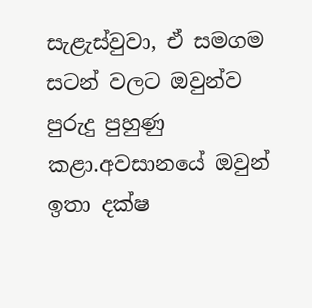සැළැස්වුවා, ඒ සමගම සටන් වලට ඔවුන්ව පුරුදු පුහුණු කළා.අවසානයේ ඔවුන් ඉතා දක්ෂ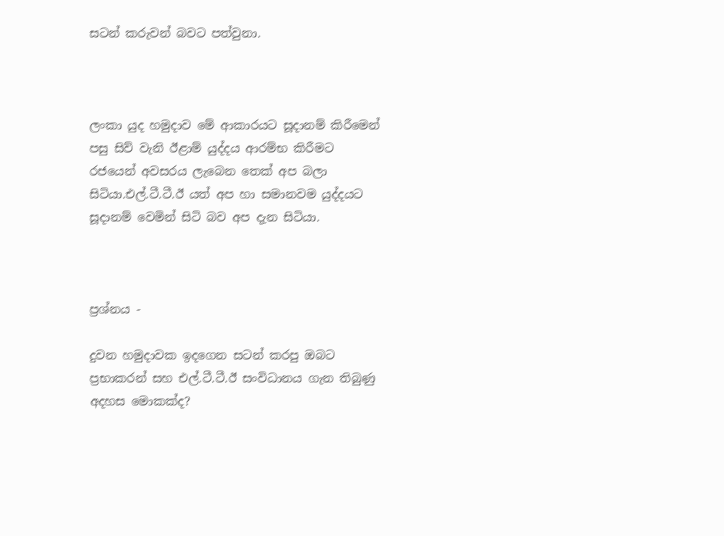සටන් කරුවන් බවට පත්වුනා.



ලංකා යුද හමුදාව මේ ආකාරයට සූදානම් කිරීමෙන් පසු සිව් වැනි ඊළාම් යුද්දය ආරම්භ කිරීමට රජයෙන් අවසරය ලැබෙන තෙක් අප බලා සිටියා.එල්.ටී.ටී.ඊ යත් අප හා සමානවම යුද්දයට සූදානම් වෙමින් සිටි බව අප දැන සිටියා.



ප්‍රශ්නය -

දුවන හමුදාවක ඉදගෙන සටන් කරපු ඔබට ප්‍රභාකරන් සහ එල්.ටී.ටී.ඊ සංවිධානය ගැන තිබුණු අදහස මොකක්ද?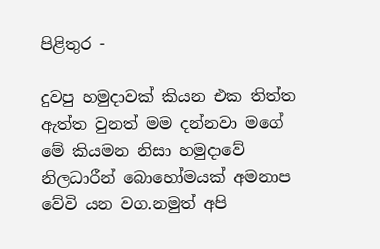පිළිතුර -

දුවපු හමුදාවක් කියන එක තිත්ත ඇත්ත වුනත් මම දන්නවා මගේ මේ කියමන නිසා හමුදාවේ නිලධාරීන් බොහෝමයක් අමනාප වේවි යන වග.නමුත් අපි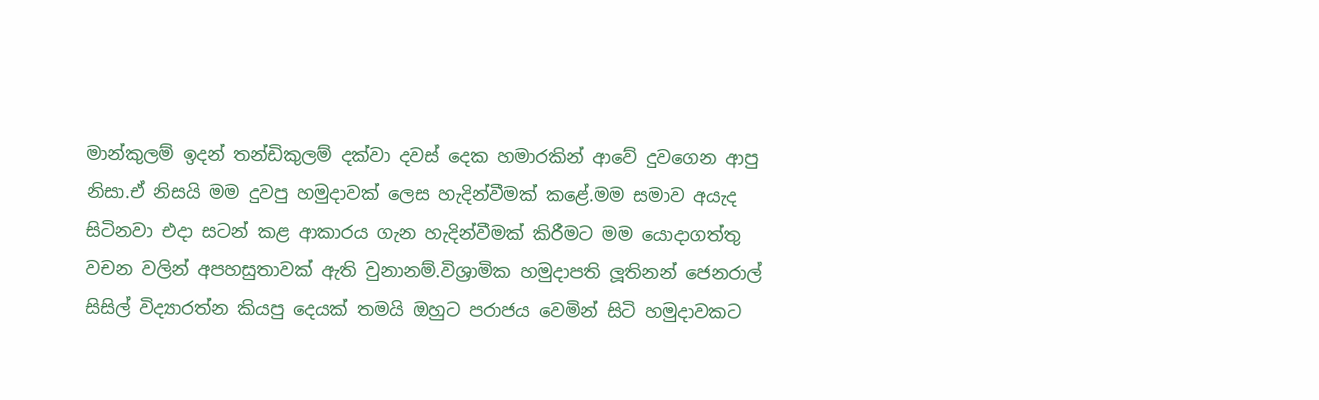මාන්කුලම් ඉදන් තන්ඩිකුලම් දක්වා දවස් දෙක හමාරකින් ආවේ දුවගෙන ආපු නිසා.ඒ නිසයි මම දුවපු හමුදාවක් ලෙස හැදින්වීමක් කළේ.මම සමාව අයැද සිටිනවා එදා සටන් කළ ආකාරය ගැන හැදින්වීමක් කිරීමට මම යොදාගත්තු වචන වලින් අපහසුතාවක් ඇති වුනානම්.විශ්‍රාමික හමුදාපති ලූතිනන් ජෙනරාල් සිසිල් විද්‍යාරත්න කියපු දෙයක් තමයි ඔහුට පරාජය වෙමින් සිටි හමුදාවකට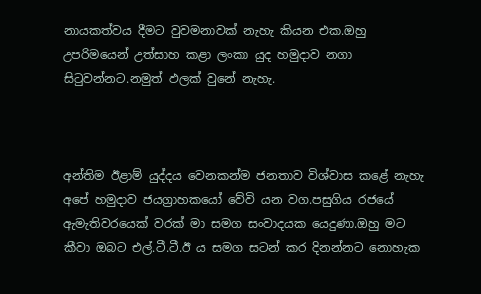නායකත්වය දීමට වුවමනාවක් නැහැ කියන එක.ඔහු උපරිමයෙන් උත්සාහ කළා ලංකා යුද හමුදාව නගා සිටුවන්නට.නමුත් ඵලක් වුනේ නැහැ.



අන්තිම ඊළාම් යුද්දය වෙනකන්ම ජනතාව විශ්වාස කළේ නැහැ අපේ හමුදාව ජයග්‍රාහකයෝ වේවි යන වග.පසුගිය රජයේ ඇමැතිවරයෙක් වරක් මා සමග සංවාදයක යෙදුණා.ඔහු මට කීවා ඔබට එල්.ටී.ටී.ඊ ය සමග සටන් කර දිනන්නට නොහැක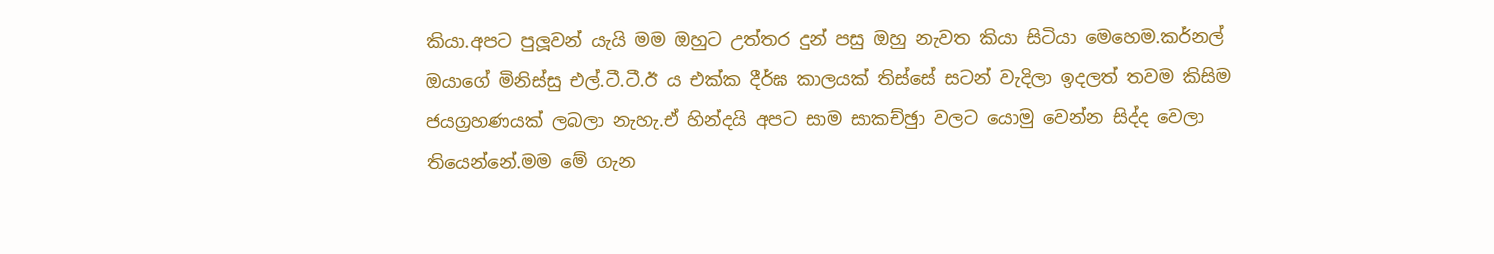කියා.අපට පුලූවන් යැයි මම ඔහුට උත්තර දුන් පසු ඔහු නැවත කියා සිටියා මෙහෙම.කර්නල් ඔයාගේ මිනිස්සු එල්.ටී.ටී.ඊ ය එක්ක දීර්ඝ කාලයක් තිස්සේ සටන් වැදිලා ඉදලත් තවම කිසිම ජයග්‍රහණයක් ලබලා නැහැ.ඒ හින්දයි අපට සාම සාකච්ඡුා වලට යොමු වෙන්න සිද්ද වෙලා තියෙන්නේ.මම මේ ගැන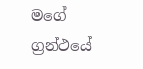මගේ ග්‍රන්ථයේ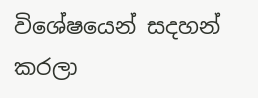විශේෂයෙන් සදහන් කරලා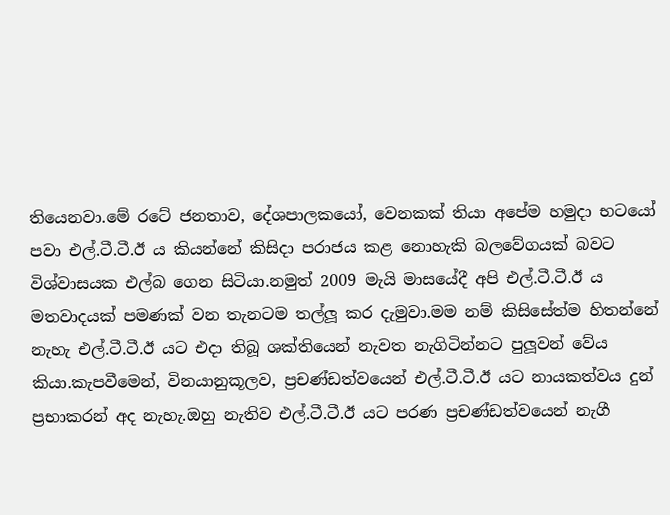තියෙනවා.මේ රටේ ජනතාව, දේශපාලකයෝ, වෙනකක් තියා අපේම හමුදා භටයෝ පවා එල්.ටී.ටී.ඊ ය කියන්නේ කිසිදා පරාජය කළ නොහැකි බලවේගයක් බවට විශ්වාසයක එල්බ ගෙන සිටියා.නමුත් 2009 මැයි මාසයේදී අපි එල්.ටී.ටී.ඊ ය මතවාදයක් පමණක් වන තැනටම තල්ලූ කර දැමුවා.මම නම් කිසිසේත්ම හිතන්නේ නැහැ එල්.ටී.ටී.ඊ යට එදා තිබූ ශක්තියෙන් නැවත නැගිටින්නට පුලූවන් වේය කියා.කැපවීමෙන්, විනයානුකූලව, ප්‍රචණ්ඩත්වයෙන් එල්.ටී.ටී.ඊ යට නායකත්වය දුන් ප්‍රභාකරන් අද නැහැ.ඔහු නැතිව එල්.ටී.ටී.ඊ යට පරණ ප්‍රචණ්ඩත්වයෙන් නැගී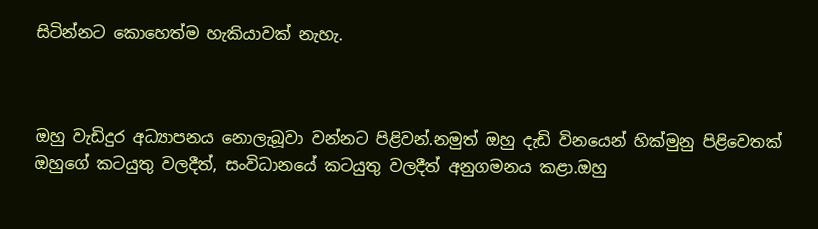සිටින්නට කොහෙත්ම හැකියාවක් නැහැ.



ඔහු වැඩිදුර අධ්‍යාපනය නොලැබූවා වන්නට පිළිවන්.නමුත් ඔහු දැඩි විනයෙන් හික්මුනු පිළිවෙතක් ඔහුගේ කටයුතු වලදීත්, සංවිධානයේ කටයුතු වලදීත් අනුගමනය කළා.ඔහු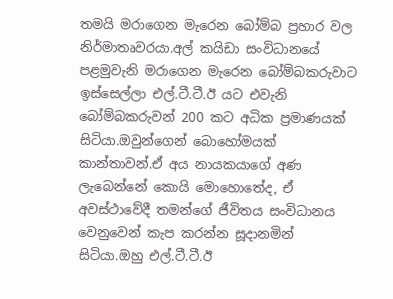තමයි මරාගෙන මැරෙන බෝම්බ ප්‍රහාර වල නිර්මාතෘවරයා.අල් කයිඩා සංවිධානයේ පළමුවැනි මරාගෙන මැරෙන බෝම්බකරුවාට ඉස්සෙල්ලා එල්.ටී.ටී.ඊ යට එවැනි බෝම්බකරුවන් 200 කට අධික ප්‍රමාණයක් සිටියා.ඔවුන්ගෙන් බොහෝමයක් කාන්තාවන්.ඒ අය නායකයාගේ අණ ලැබෙන්නේ කොයි මොහොතේද, ඒ අවස්ථාවේදී තමන්ගේ ජීවිතය සංවිධානය වෙනුවෙන් කැප කරන්න සූදානමින් සිටියා.ඔහු එල්.ටී.ටී.ඊ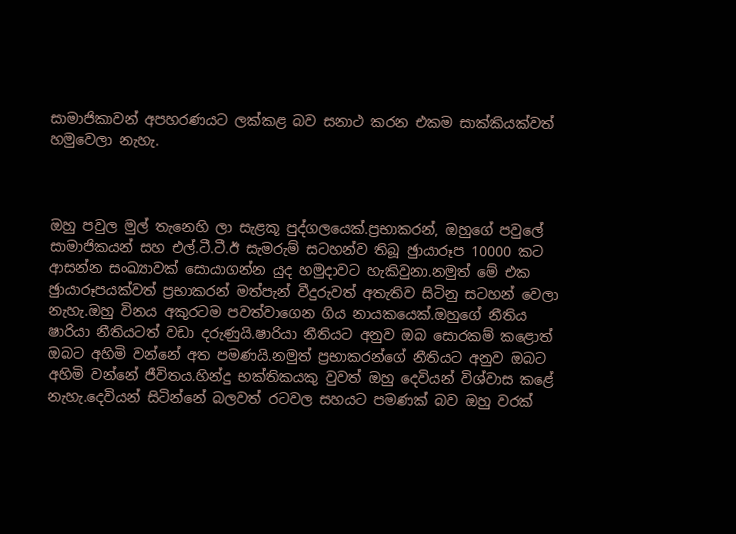සාමාජිකාවන් අපහරණයට ලක්කළ බව සනාථ කරන එකම සාක්කියක්වත් හමුවෙලා නැහැ.



ඔහු පවුල මුල් තැනෙහි ලා සැළකූ පුද්ගලයෙක්.ප්‍රභාකරන්, ඔහුගේ පවුලේ සාමාජිකයන් සහ එල්.ටී.ටී.ඊ සැමරුම් සටහන්ව තිබූ ඡුායාරූප 10000 කට ආසන්න සංඛ්‍යාවක් සොයාගන්න යුද හමුදාවට හැකිවුනා.නමුත් මේ එක ඡුායාරූපයක්වත් ප්‍රභාකරන් මත්පැන් වීදුරුවත් අතැතිව සිටිනු සටහන් වෙලා නැහැ.ඔහු විනය අකුරටම පවත්වාගෙන ගිය නායකයෙක්.ඔහුගේ නීතිය ෂාරියා නීතියටත් වඩා දරුණුයි.ෂාරියා නීතියට අනුව ඔබ සොරකම් කළොත් ඔබට අහිමි වන්නේ අත පමණයි.නමුත් ප්‍රභාකරන්ගේ නීතියට අනුව ඔබට අහිමි වන්නේ ජීවිතය.හින්දු භක්තිකයකු වුවත් ඔහු දෙවියන් විශ්වාස කළේ නැහැ.දෙවියන් සිටින්නේ බලවත් රටවල සහයට පමණක් බව ඔහු වරක්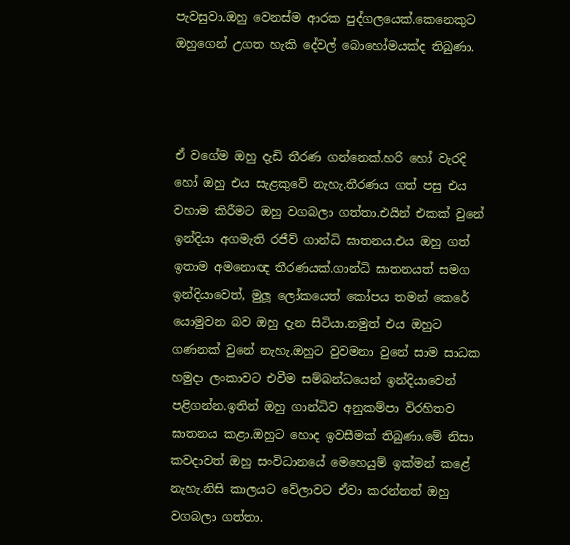පැවසුවා.ඔහු වෙනස්ම ආරක පුද්ගලයෙක්.කෙනෙකුට ඔහුගෙන් උගත හැකි දේවල් බොහෝමයක්ද තිබුණා.



ඒ වගේම ඔහු දැඩි තීරණ ගන්නෙක්.හරි හෝ වැරදි හෝ ඔහු එය සැළකුවේ නැහැ.තීරණය ගත් පසු එය වහාම කිරීමට ඔහු වගබලා ගත්තා.එයින් එකක් වුනේ ඉන්දියා අගමැති රජීව් ගාන්ධි ඝාතනය.එය ඔහු ගත් ඉතාම අමනොඥ තීරණයක්.ගාන්ධි ඝාතනයත් සමග ඉන්දියාවෙත්, මුලූ ලෝකයෙත් කෝපය තමන් කෙරේ යොමුවන බව ඔහු දැන සිටියා.නමුත් එය ඔහුට ගණනක් වුනේ නැහැ.ඔහුට වුවමනා වුනේ සාම සාධක හමුදා ලංකාවට එවීම සම්බන්ධයෙන් ඉන්දියාවෙන් පළිගන්න.ඉතින් ඔහු ගාන්ධිව අනුකම්පා විරහිතව ඝාතනය කළා.ඔහුට හොද ඉවසීමක් තිබුණා.මේ නිසා කවදාවත් ඔහු සංවිධානයේ මෙහෙයුම් ඉක්මන් කළේ නැහැ.නිසි කාලයට වේලාවට ඒවා කරන්නත් ඔහු වගබලා ගත්තා.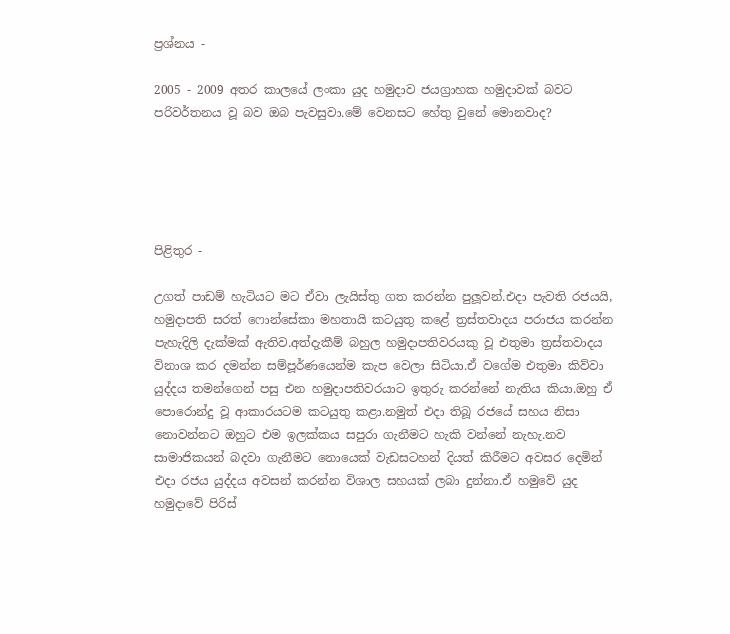ප්‍රශ්නය -

2005 - 2009 අතර කාලයේ ලංකා යුද හමුදාව ජයග්‍රාහක හමුදාවක් බවට පරිවර්තනය වූ බව ඔබ පැවසුවා.මේ වෙනසට හේතු වුනේ මොනවාද?





පිළිතුර -

උගත් පාඩම් හැටියට මට ඒවා ලැයිස්තු ගත කරන්න පුලූවන්.එදා පැවති රජයයි, හමුදාපති සරත් ෆොන්සේකා මහතායි කටයුතු කළේ ත්‍රස්තවාදය පරාජය කරන්න පැහැදිලි දැක්මක් ඇතිව.අත්දැකීම් බහුල හමුදාපතිවරයකු වූ එතුමා ත්‍රස්තවාදය විනාශ කර දමන්න සම්පූර්ණයෙන්ම කැප වෙලා සිටියා.ඒ වගේම එතුමා කිව්වා යුද්දය තමන්ගෙන් පසු එන හමුදාපතිවරයාට ඉතුරු කරන්නේ නැතිය කියා.ඔහු ඒ පොරොන්දු වූ ආකාරයටම කටයුතු කළා.නමුත් එදා තිබූ රජයේ සහය නිසා නොවන්නට ඔහුට එම ඉලක්කය සපුරා ගැනීමට හැකි වන්නේ නැහැ.නව සාමාජිකයන් බදවා ගැනීමට නොයෙක් වැඩසටහන් දියත් කිරීමට අවසර දෙමින් එදා රජය යුද්දය අවසන් කරන්න විශාල සහයක් ලබා දුන්නා.ඒ හමුවේ යුද හමුදාවේ පිරිස්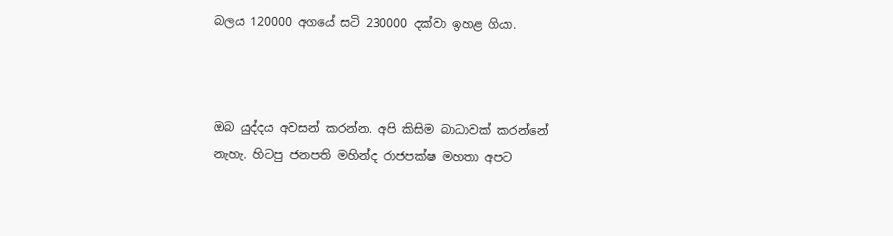බලය 120000 අගයේ සටි 230000 දක්වා ඉහළ ගියා.



ඔබ යුද්දය අවසන් කරන්න. අපි කිසිම බාධාවක් කරන්නේ නැහැ. හිටපු ජනපති මහින්ද රාජපක්ෂ මහතා අපට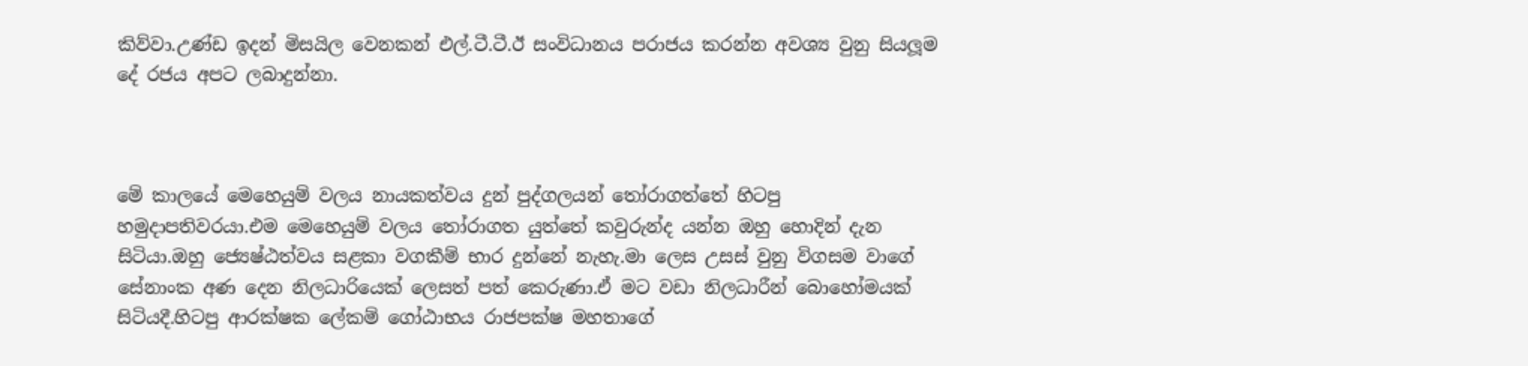කිව්වා.උණ්ඩ ඉදන් මිසයිල වෙනකන් එල්.ටී.ටී.ඊ සංවිධානය පරාජය කරන්න අවශ්‍ය වුනු සියලූම දේ රජය අපට ලබාදුන්නා.



මේ කාලයේ මෙහෙයුම් වලය නායකත්වය දුන් පුද්ගලයන් තෝරාගත්තේ හිටපු හමුදාපතිවරයා.එම මෙහෙයුම් වලය තෝරාගත යුත්තේ කවුරුන්ද යන්න ඔහු හොදින් දැන සිටියා.ඔහු ජ්‍යෙෂ්ඨත්වය සළකා වගකීම් භාර දුන්නේ නැහැ.මා ලෙස උසස් වුනු විගසම වාගේ සේනාංක අණ දෙන නිලධාරියෙක් ලෙසත් පත් කෙරුණා.ඒ මට වඩා නිලධාරීන් බොහෝමයක් සිටියදී.හිටපු ආරක්ෂක ලේකම් ගෝඨාභය රාජපක්ෂ මහතාගේ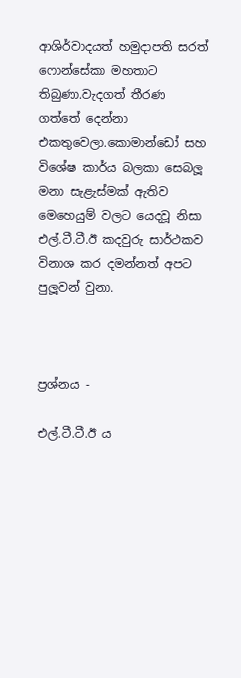ආශිර්වාදයත් හමුදාපති සරත් ෆොන්සේකා මහතාට තිබුණා.වැදගත් තීරණ ගත්තේ දෙන්නා එකතුවෙලා.කොමාන්ඩෝ සහ විශේෂ කාර්ය බලකා සෙබලූ මනා සැළැස්මක් ඇතිව මෙහෙයුම් වලට යෙදවූ නිසා එල්.ටී.ටී.ඊ කදවුරු සාර්ථකව විනාශ කර දමන්නත් අපට පුලූවන් වුනා.



ප්‍රශ්නය -

එල්.ටී.ටී.ඊ ය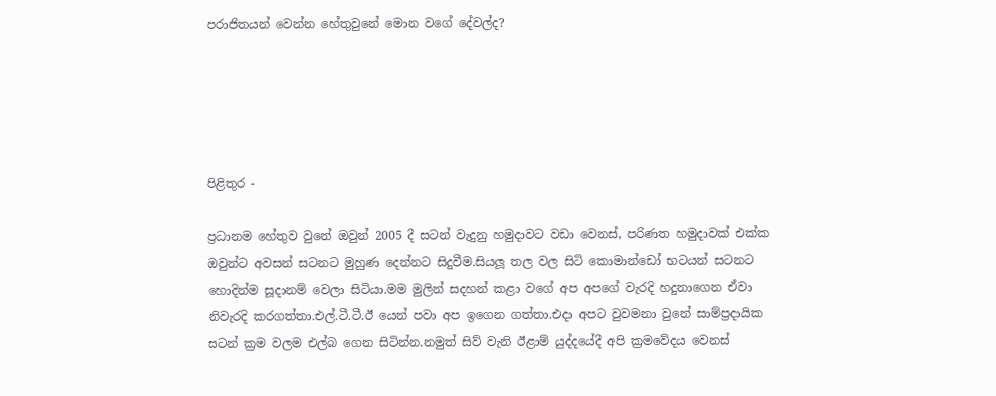පරාජිතයන් වෙන්න හේතුවුනේ මොන වගේ දේවල්ද?





පිළිතුර -

ප්‍රධානම හේතුව වුනේ ඔවුන් 2005 දී සටන් වැදුනු හමුදාවට වඩා වෙනස්, පරිණත හමුදාවක් එක්ක ඔවුන්ට අවසන් සටනට මුහුණ දෙන්නට සිදුවීම.සියලූ තල වල සිටි කොමාන්ඩෝ භටයන් සටනට හොදින්ම සූදානම් වෙලා සිටියා.මම මුලින් සදහන් කළා වගේ අප අපගේ වැරදි හදුනාගෙන ඒවා නිවැරදි කරගත්තා.එල්.ටී.ටී.ඊ යෙන් පවා අප ඉගෙන ගත්තා.එදා අපට වුවමනා වුනේ සාම්ප්‍රදායික සටන් ක්‍රම වලම එල්බ ගෙන සිටින්න.නමුත් සිව් වැනි ඊළාම් යුද්දයේදී අපි ක්‍රමවේදය වෙනස්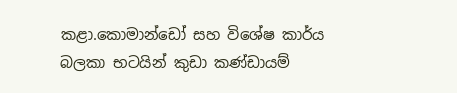කළා.කොමාන්ඩෝ සහ විශේෂ කාර්ය බලකා භටයින් කුඩා කණ්ඩායම්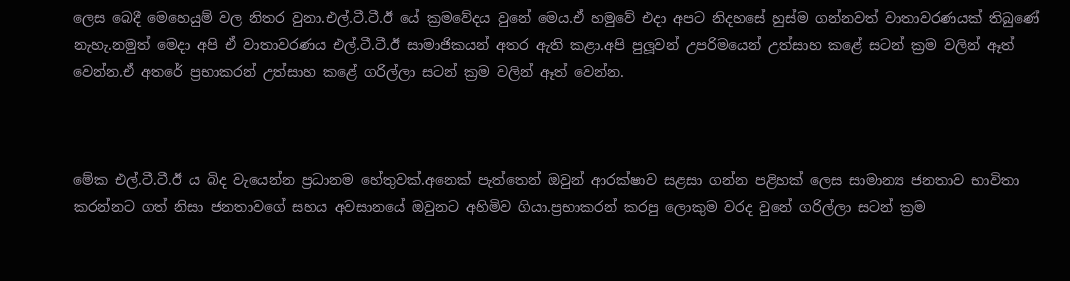ලෙස බෙදී මෙහෙයුම් වල නිතර වුනා.එල්.ටී.ටී.ඊ යේ ක්‍රමවේදය වුනේ මෙය.ඒ හමුවේ එදා අපට නිදහසේ හුස්ම ගන්නවත් වාතාවරණයක් තිබුණේ නැහැ.නමුත් මෙදා අපි ඒ වාතාවරණය එල්.ටී.ටී.ඊ සාමාජිකයන් අතර ඇති කළා.අපි පුලූවන් උපරිමයෙන් උත්සාහ කළේ සටන් ක්‍රම වලින් ඈත් වෙන්න.ඒ අතරේ ප්‍රභාකරන් උත්සාහ කළේ ගරිල්ලා සටන් ක්‍රම වලින් ඈත් වෙන්න.



මේක එල්.ටී.ටී.ඊ ය බිද වැයෙන්න ප්‍රධානම හේතුවක්.අනෙක් පැත්තෙන් ඔවුන් ආරක්ෂාව සළසා ගන්න පළිහක් ලෙස සාමාන්‍ය ජනතාව භාවිතා කරන්නට ගත් නිසා ජනතාවගේ සහය අවසානයේ ඔවුනට අහිමිව ගියා.ප්‍රභාකරන් කරපු ලොකුම වරද වුනේ ගරිල්ලා සටන් ක්‍රම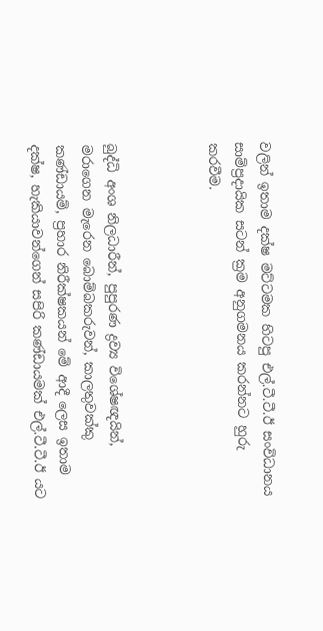වලින් ඉතාම දක්ෂ මට්ටමක හිටපු එල්.ටී.ටී.ඊ සංවිධානය සාම්ප්‍රදායික සටන් ක්‍රම අනුගමනය කරන්නට හුරු කරවීම.



බුද්ධි අංශ නිලධාරීන්, පුපුරණ ද්‍රව්‍ය විශේෂඥයින්, මරාගෙන මැරෙන බොම්බකරුවන්, කාලතුවක්කු කණ්ඩායම්, ප්‍රහාර නිරීක්ෂකයන් මේ ආදී ලෙස ඉතාම දක්ෂ, හැකියාවන්ගෙන් සපිරි කණ්ඩායමක් එල්.ටී.ටී.ඊ යට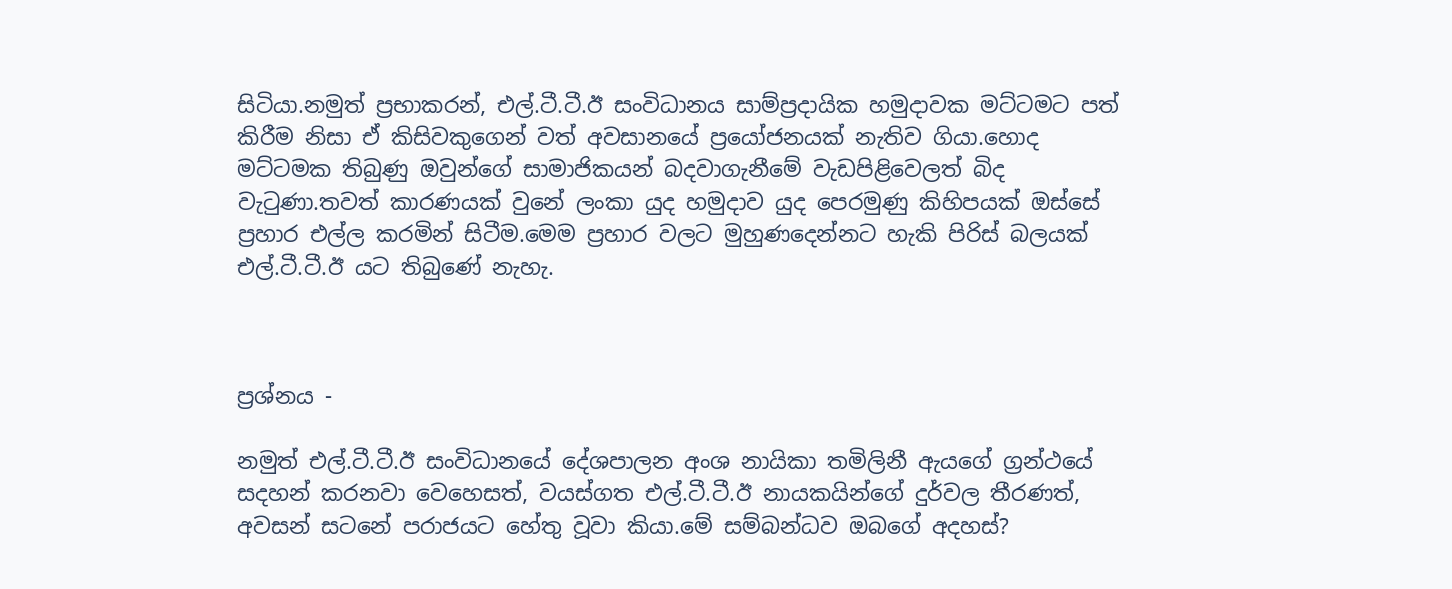සිටියා.නමුත් ප්‍රභාකරන්, එල්.ටී.ටී.ඊ සංවිධානය සාම්ප්‍රදායික හමුදාවක මට්ටමට පත් කිරීම නිසා ඒ කිසිවකුගෙන් වත් අවසානයේ ප්‍රයෝජනයක් නැතිව ගියා.හොද මට්ටමක තිබුණු ඔවුන්ගේ සාමාජිකයන් බදවාගැනීමේ වැඩපිළිවෙලත් බිද වැටුණා.තවත් කාරණයක් වුනේ ලංකා යුද හමුදාව යුද පෙරමුණු කිහිපයක් ඔස්සේ ප්‍රහාර එල්ල කරමින් සිටීම.මෙම ප්‍රහාර වලට මුහුණදෙන්නට හැකි පිරිස් බලයක් එල්.ටී.ටී.ඊ යට තිබුණේ නැහැ.



ප්‍රශ්නය -

නමුත් එල්.ටී.ටී.ඊ සංවිධානයේ දේශපාලන අංශ නායිකා තමිලිනී ඇයගේ ග්‍රන්ථයේ සදහන් කරනවා වෙහෙසත්, වයස්ගත එල්.ටී.ටී.ඊ නායකයින්ගේ දුර්වල තීරණත්, අවසන් සටනේ පරාජයට හේතු වූවා කියා.මේ සම්බන්ධව ඔබගේ අදහස්?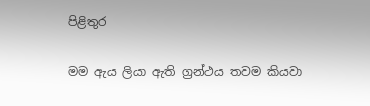පිළිතුර

මම ඇය ලියා ඇති ග්‍රන්ථය තවම කියවා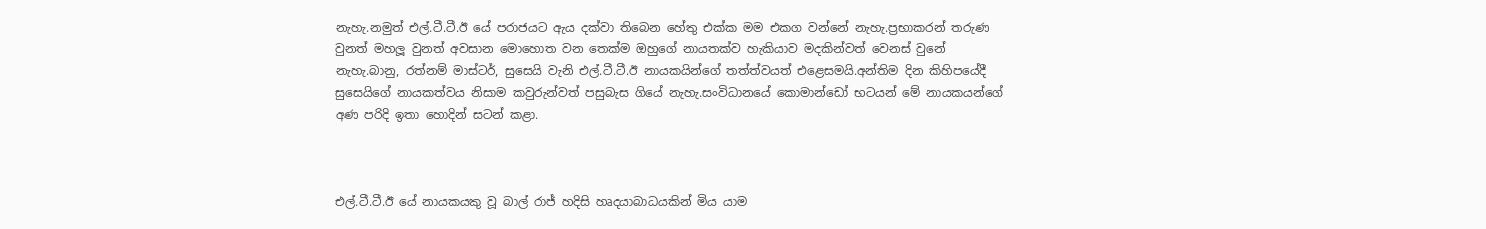නැහැ.නමුත් එල්.ටී.ටී.ඊ යේ පරාජයට ඇය දක්වා තිබෙන හේතු එක්ක මම එකග වන්නේ නැහැ.ප්‍රභාකරන් තරුණ වුනත් මහලූ වුනත් අවසාන මොහොත වන තෙක්ම ඔහුගේ නායතක්ව හැකියාව මදකින්වත් වෙනස් වුනේ නැහැ.බානු, රත්නම් මාස්ටර්, සුසෙයි වැනි එල්.ටී.ටී.ඊ නායකයින්ගේ තත්ත්වයත් එළෙසමයි.අන්තිම දින කිහිපයේදී සුසෙයිගේ නායකත්වය නිසාම කවුරුන්වත් පසුබැස ගියේ නැහැ.සංවිධානයේ කොමාන්ඩෝ භටයන් මේ නායකයන්ගේ අණ පරිදි ඉතා හොදින් සටන් කළා.



එල්.ටී.ටී.ඊ යේ නායකයකු වූ බාල් රාජ් හදිසි හෘදයාබාධයකින් මිය යාම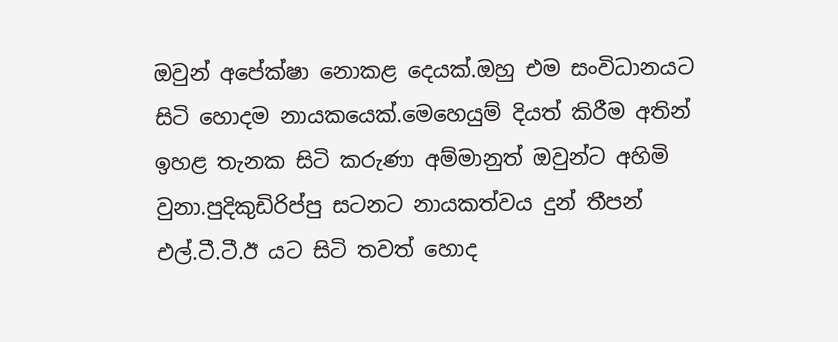ඔවුන් අපේක්ෂා නොකළ දෙයක්.ඔහු එම සංවිධානයට සිටි හොදම නායකයෙක්.මෙහෙයුම් දියත් කිරීම අතින් ඉහළ තැනක සිටි කරුණා අම්මානුත් ඔවුන්ට අහිමි වුනා.පුදිකුඩිරිප්පු සටනට නායකත්වය දුන් තීපන් එල්.ටී.ටී.ඊ යට සිටි තවත් හොද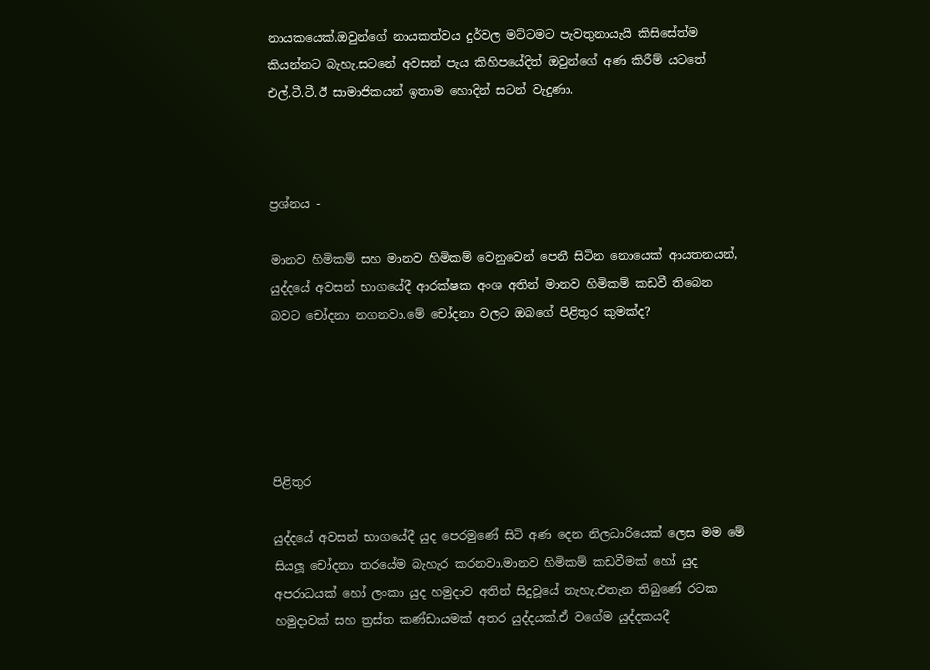නායකයෙක්.ඔවුන්ගේ නායකත්වය දුර්වල මට්ටමට පැවතුනායැයි කිසිසේත්ම කියන්නට බැහැ.සටනේ අවසන් පැය කිහිපයේදිත් ඔවුන්ගේ අණ කිරීම් යටතේ එල්.ටී.ටී.ඊ සාමාජිකයන් ඉතාම හොදින් සටන් වැදුණා.



ප්‍රශ්නය -

මානව හිමිකම් සහ මානව හිමිකම් වෙනුවෙන් පෙනී සිටින නොයෙක් ආයතනයන්, යුද්දයේ අවසන් භාගයේදී ආරක්ෂක අංශ අතින් මානව හිමිකම් කඩවී තිබෙන බවට චෝදනා නගනවා.මේ චෝදනා වලට ඔබගේ පිළිතුර කුමක්ද?





පිළිතුර

යුද්දයේ අවසන් භාගයේදී යුද පෙරමුණේ සිටි අණ දෙන නිලධාරියෙක් ලෙස මම මේ සියලූ චෝදනා තරයේම බැහැර කරනවා.මානව හිමිකම් කඩවීමක් හෝ යුද අපරාධයක් හෝ ලංකා යුද හමුදාව අතින් සිදුවූයේ නැහැ.එතැන තිබුණේ රටක හමුදාවක් සහ ත්‍රස්ත කණ්ඩායමක් අතර යුද්දයක්.ඒ වගේම යුද්දකයදී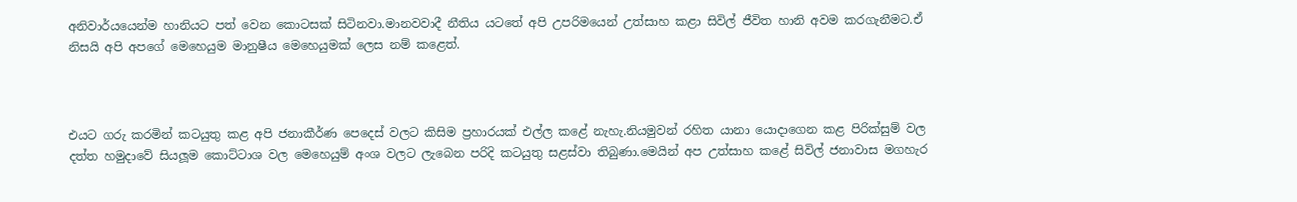අනිවාර්යයෙන්ම හානියට පත් වෙන කොටසක් සිටිනවා.මානවවාදී නීතිය යටතේ අපි උපරිමයෙන් උත්සාහ කළා සිවිල් ජීවිත හානි අවම කරගැනීමට.ඒ නිසයි අපි අපගේ මෙහෙයුම මානුෂීය මෙහෙයුමක් ලෙස නම් කළෙත්.



එයට ගරු කරමින් කටයුතු කළ අපි ජනාකීර්ණ පෙදෙස් වලට කිසිම ප්‍රහාරයක් එල්ල කළේ නැහැ.නියමුවන් රහිත යානා යොදාගෙන කළ පිරික්සුම් වල දත්ත හමුදාවේ සියලූම කොට්ටාශ වල මෙහෙයුම් අංශ වලට ලැබෙන පරිදි කටයුතු සළස්වා තිබුණා.මෙයින් අප උත්සාහ කළේ සිවිල් ජනාවාස මගහැර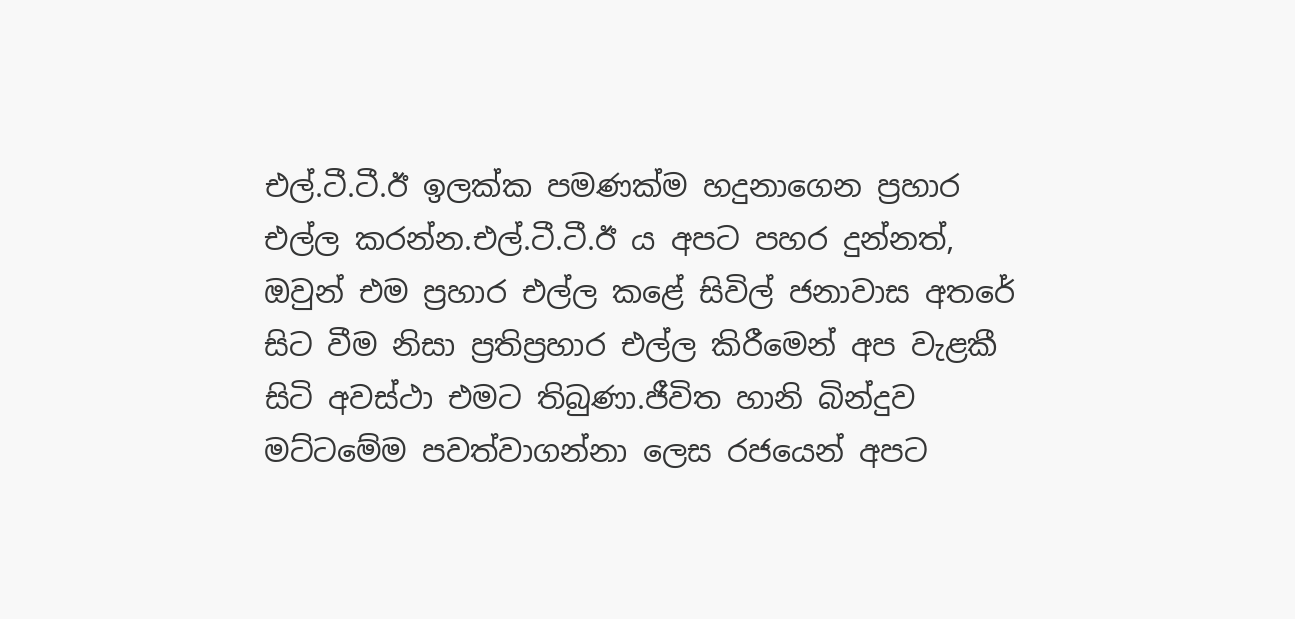එල්.ටී.ටී.ඊ ඉලක්ක පමණක්ම හදුනාගෙන ප්‍රහාර එල්ල කරන්න.එල්.ටී.ටී.ඊ ය අපට පහර දුන්නත්, ඔවුන් එම ප්‍රහාර එල්ල කළේ සිවිල් ජනාවාස අතරේ සිට වීම නිසා ප්‍රතිප්‍රහාර එල්ල කිරීමෙන් අප වැළකී සිටි අවස්ථා එමට තිබුණා.ජීවිත හානි බින්දුව මට්ටමේම පවත්වාගන්නා ලෙස රජයෙන් අපට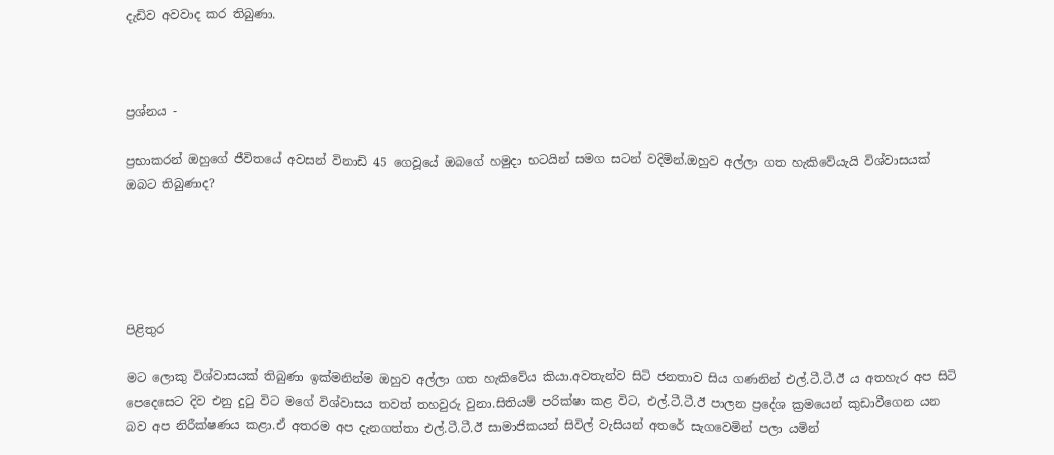දැඩිව අවවාද කර තිබුණා.



ප්‍රශ්නය -

ප්‍රභාකරන් ඔහුගේ ජීවිතයේ අවසන් විනාඩි 45 ගෙවූයේ ඔබගේ හමුදා භටයින් සමග සටන් වදිමින්.ඔහුව අල්ලා ගත හැකිවේයැයි විශ්වාසයක් ඔබට තිබුණාද?





පිළිතුර

මට ලොකු විශ්වාසයක් තිබුණා ඉක්මනින්ම ඔහුව අල්ලා ගත හැකිවේය කියා.අවතැන්ව සිටි ජනතාව සිය ගණනින් එල්.ටී.ටී.ඊ ය අතහැර අප සිටි පෙදෙසෙට දිව එනු දුටු විට මගේ විශ්වාසය තවත් තහවුරු වුනා.සිතියම් පරික්ෂා කළ විට, එල්.ටී.ටී.ඊ පාලන ප්‍රදේශ ක්‍රමයෙන් කුඩාවීගෙන යන බව අප නිරීක්ෂණය කළා.ඒ අතරම අප දැනගත්තා එල්.ටී.ටී.ඊ සාමාජිකයන් සිවිල් වැසියන් අතරේ සැගවෙමින් පලා යමින්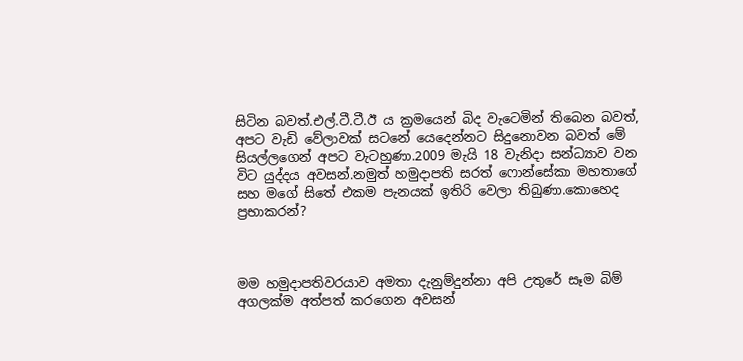සිටින බවත්.එල්.ටී.ටී.ඊ ය ක්‍රමයෙන් බිද වැටෙමින් තිබෙන බවත්, අපට වැඩි වේලාවක් සටනේ යෙදෙන්නට සිදුනොවන බවත් මේ සියල්ලගෙන් අපට වැටහුණා.2009 මැයි 18 වැනිදා සන්ධ්‍යාව වන විට යුද්දය අවසන්.නමුත් හමුදාපති සරත් ෆොන්සේකා මහතාගේ සහ මගේ සිතේ එකම පැනයක් ඉතිරි වෙලා තිබුණා.කොහෙද ප්‍රභාකරන්?



මම හමුදාපතිවරයාව අමතා දැනුම්දුන්නා අපි උතුරේ සෑම බිම් අගලක්ම අත්පත් කරගෙන අවසන්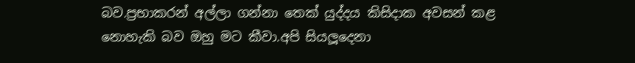බව.ප්‍රභාකරන් අල්ලා ගන්නා තෙක් යුද්දය කිසිදාක අවසන් කළ නොහැකි බව ඔහු මට කීවා.අපි සියලූදෙනා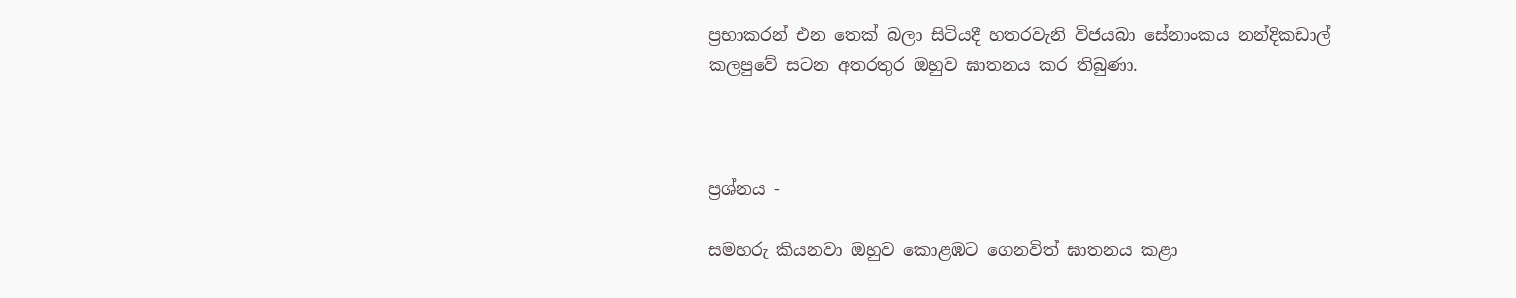ප්‍රභාකරන් එන තෙක් බලා සිටියදී හතරවැනි විජයබා සේනාංකය නන්දිකඩාල් කලපුවේ සටන අතරතුර ඔහුව ඝාතනය කර තිබුණා.



ප්‍රශ්නය -

සමහරු කියනවා ඔහුව කොළඹට ගෙනවිත් ඝාතනය කළා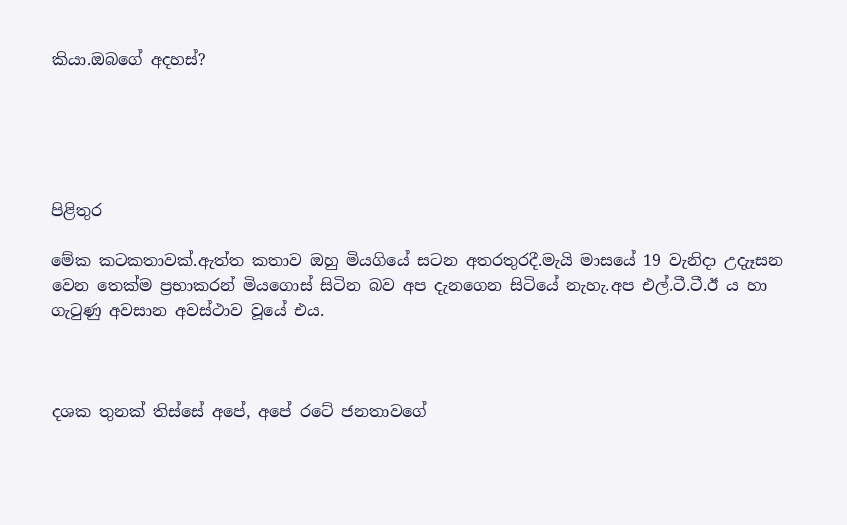කියා.ඔබගේ අදහස්?





පිළිතුර

මේක කටකතාවක්.ඇත්ත කතාව ඔහු මියගියේ සටන අතරතුරදී.මැයි මාසයේ 19 වැනිදා උදැෑසන වෙන තෙක්ම ප්‍රභාකරන් මියගොස් සිටින බව අප දැනගෙන සිටියේ නැහැ.අප එල්.ටී.ටී.ඊ ය හා ගැටුණු අවසාන අවස්ථාව වූයේ එය.



දශක තුනක් තිස්සේ අපේ, අපේ රටේ ජනතාවගේ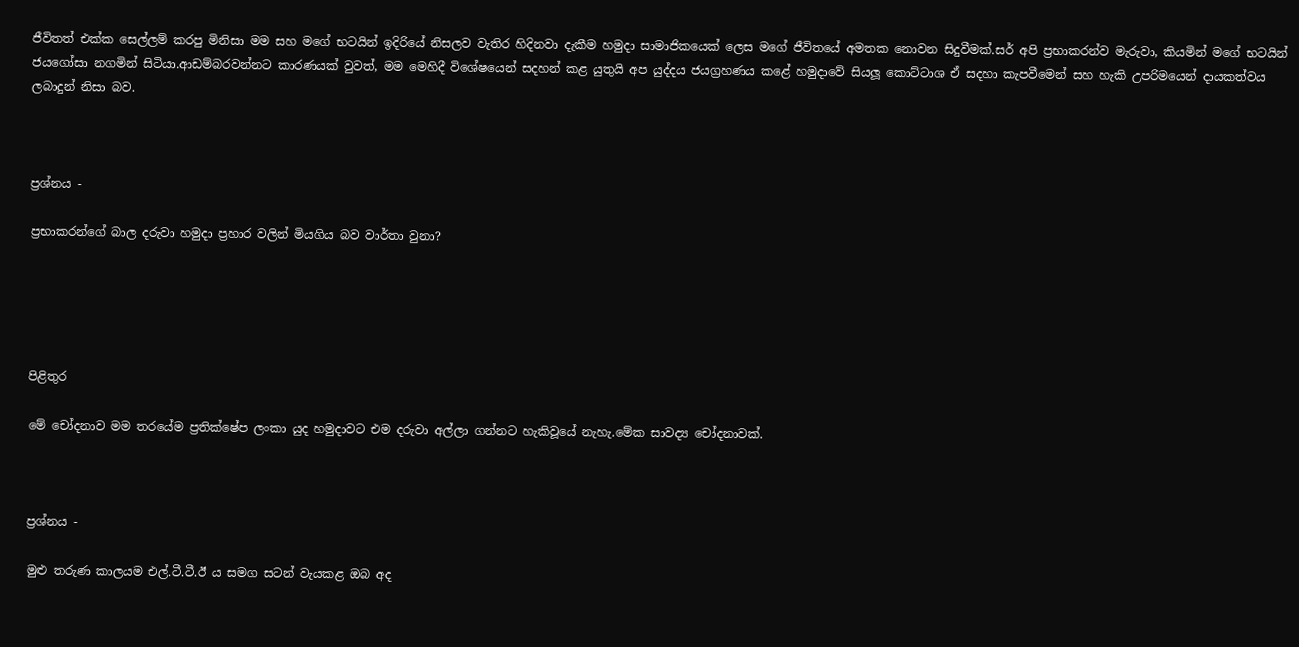ජීවිතත් එක්ක සෙල්ලම් කරපු මිනිසා මම සහ මගේ භටයින් ඉදිරියේ නිසලව වැතිර හිදිනවා දැකීම හමුදා සාමාජිකයෙක් ලෙස මගේ ජීවිතයේ අමතක නොවන සිදුවීමක්.සර් අපි ප්‍රභාකරන්ව මැරුවා, කියමින් මගේ භටයින් ජයගෝසා නගමින් සිටියා.ආඩම්බරවන්නට කාරණයක් වුවත්, මම මෙහිදී විශේෂයෙන් සදහන් කළ යුතුයි අප යුද්දය ජයග්‍රහණය කළේ හමුදාවේ සියලූ කොට්ටාශ ඒ සදහා කැපවීමෙන් සහ හැකි උපරිමයෙන් දායකත්වය ලබාදුන් නිසා බව.



ප්‍රශ්නය -

ප්‍රභාකරන්ගේ බාල දරුවා හමුදා ප්‍රහාර වලින් මියගිය බව වාර්තා වුනා?





පිළිතුර

මේ චෝදනාව මම තරයේම ප්‍රතික්ෂේප ලංකා යුද හමුදාවට එම දරුවා අල්ලා ගන්නට හැකිවූයේ නැහැ.මේක සාවද්‍ය චෝදනාවක්.



ප්‍රශ්නය -

මුළු තරුණ කාලයම එල්.ටී.ටී.ඊ ය සමග සටන් වැයකළ ඔබ අද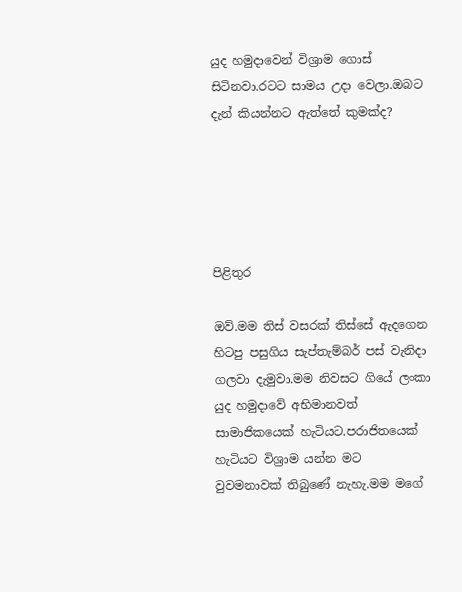යුද හමුදාවෙන් විශ්‍රාම ගොස් සිටිනවා.රටට සාමය උදා වෙලා.ඔබට දැන් කියන්නට ඇත්තේ කුමක්ද?





පිළිතුර

ඔව්.මම තිස් වසරක් තිස්සේ ඇදගෙන හිටපු පසුගිය සැප්තැම්බර් පස් වැනිදා ගලවා දැමුවා.මම නිවසට ගියේ ලංකා යුද හමුදාවේ අභිමානවත් සාමාජිකයෙක් හැටියට.පරාජිතයෙක් හැටියට විශ්‍රාම යන්න මට වුවමනාවක් තිබුණේ නැහැ.මම මගේ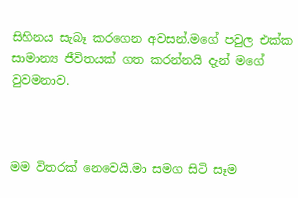සිහිනය සැබෑ කරගෙන අවසන්.මගේ පවුල එක්ක සාමාන්‍ය ජීවිතයක් ගත කරන්නයි දැන් මගේ වුවමනාව.



මම විතරක් නෙවෙයි.මා සමග සිටි සෑම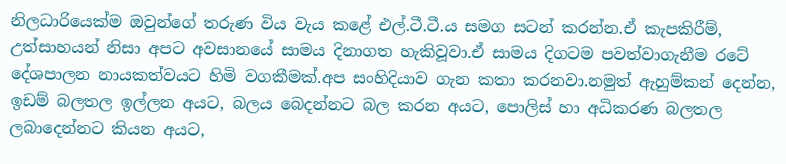නිලධාරියෙක්ම ඔවුන්ගේ තරුණ විය වැය කළේ එල්.ටී.ටී.ය සමග සටන් කරන්න.ඒ කැපකිරීම්, උත්සාහයන් නිසා අපට අවසානයේ සාමය දිනාගත හැකිවූවා.ඒ සාමය දිගටම පවත්වාගැනීම රටේ දේශපාලන නායකත්වයට හිමි වගකීමක්.අප සංහිදියාව ගැන කතා කරනවා.නමුත් ඇහුම්කන් දෙන්න, ඉඩම් බලතල ඉල්ලන අයට, බලය බෙදන්නට බල කරන අයට, පොලිස් හා අධිකරණ බලතල ලබාදෙන්නට කියන අයට,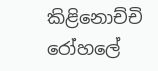කිළිනොච්චි රෝහලේ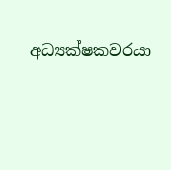අධ්‍යක්ෂකවරයා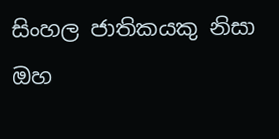සිංහල ජාතිකයකු නිසා ඔහ